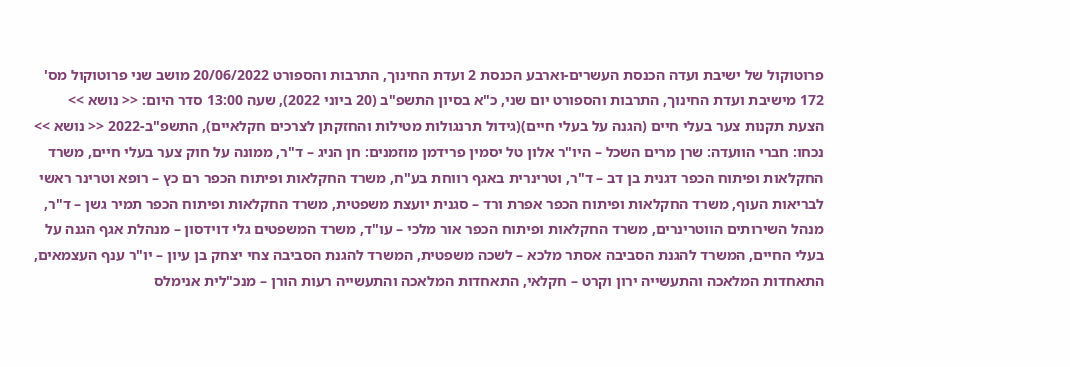פרוטוקול של ישיבת ועדה הכנסת העשרים-וארבע הכנסת 2 ועדת החינוך, התרבות והספורט 20/06/2022 מושב שני פרוטוקול מס' 172 מישיבת ועדת החינוך, התרבות והספורט יום שני, כ"א בסיון התשפ"ב (20 ביוני 2022), שעה 13:00 סדר היום: << נושא >> הצעת תקנות צער בעלי חיים (הגנה על בעלי חיים)(גידול תרנגולות מטילות והחזקתן לצרכים חקלאיים), התשפ"ב-2022 << נושא >> נכחו: חברי הוועדה: שרן מרים השכל – היו"ר אלון טל יסמין פרידמן מוזמנים: חן הניג – ד"ר, ממונה על חוק צער בעלי חיים, משרד החקלאות ופיתוח הכפר דגנית בן דב – ד"ר, וטרינרית באגף רווחת בע"ח, משרד החקלאות ופיתוח הכפר רם כץ – רופא וטרינר ראשי לבריאות העוף, משרד החקלאות ופיתוח הכפר אפרת ורד – סגנית יועצת משפטית, משרד החקלאות ופיתוח הכפר תמיר גשן – ד"ר, מנהל השירותים הווטרינרים, משרד החקלאות ופיתוח הכפר אור מלכי – עו"ד, משרד המשפטים גלי דוידסון – מנהלת אגף הגנה על בעלי החיים, המשרד להגנת הסביבה אסתר מלכא – לשכה משפטית, המשרד להגנת הסביבה צחי יצחק בן עיון – יו"ר ענף העצמאים, התאחדות המלאכה והתעשייה ירון וקרט – חקלאי, התאחדות המלאכה והתעשייה רעות הורן – מנכ"לית אנימלס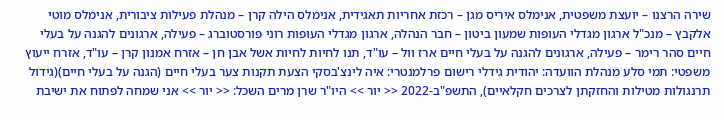שירה הרצנו – יועצת משפטית, אנימלס איריס מגן – רכזת אחריות תאגידית, אנימלס הילה קרן – מנהלת פעילות ציבורית, אנימלס מוטי אלקבץ – מנכ"ל ארגון מגדלי העופות שמעון ביטון – חבר הנהלה, ארגון מגדלי העופות רוני פורסטוברג – פעילה, ארגונים להגנה על בעלי חיים סהר רימר – פעילה, ארגונים להגנה על בעלי חיים ארז וול – עו"ד, תנו לחיות לחיות אשל אבן חן – אזרח אמנון קרן – עו"ד, אזרח ייעוץ משפטי: תמי סלע מנהלת הוועדה: יהודית גידלי רישום פרלמנטרי: איה לינצ'בסקי הצעת תקנות צער בעלי חיים (הגנה על בעלי חיים)(גידול תרנגולות מטילות והחזקתן לצרכים חקלאיים), התשפ"ב-2022 << יור >> היו"ר שרן מרים השכל: << יור >> אני שמחה לפתוח את ישיבת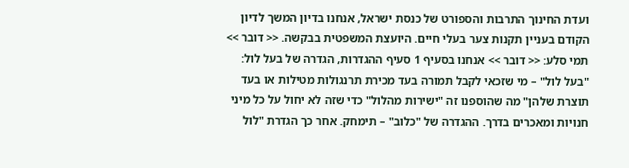ועדת החינוך התרבות והספורט של כנסת ישראל, אנחנו בדיון המשך לדיון הקודם בעניין תקנות צער בעלי חיים. היועצת המשפטית בבקשה. << דובר >> תמי סלע: << דובר >> אנחנו בסעיף 1 סעיף ההגדרות, הגדרה של בעל לול: "בעל לול" – מי שזכאי לקבל תמורה בעד מכירת תרנגולות מטילות או בעד תוצרת שלהן" מה שהוספנו זה "ישירות מהלול" כדי שזה לא יחול על כל מיני חנויות ומאכרים בדרך. ההגדרה של "כלוב" – תימחק. אחר כך הגדרת "לול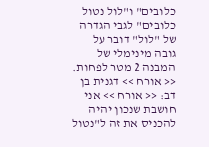כלובים" ו"לול נטול כלובים" לגבי הגדרה של "לול" דובר על גובה מינימלי של המבנה 2 מטר לפחות. << אורח >> דגנית בן דב: << אורח >> אני חושבת שנכון יהיה להכניס את זה ל"נטול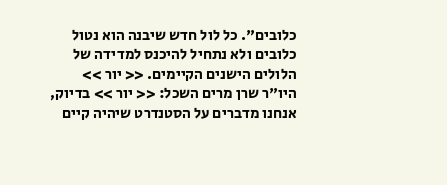כלובים". כל לול חדש שיבנה הוא נטול כלובים ולא נתחיל להיכנס למדידה של הלולים הישנים הקיימים. << יור >> היו"ר שרן מרים השכל: << יור >> בדיוק, אנחנו מדברים על הסטנדרט שיהיה קיים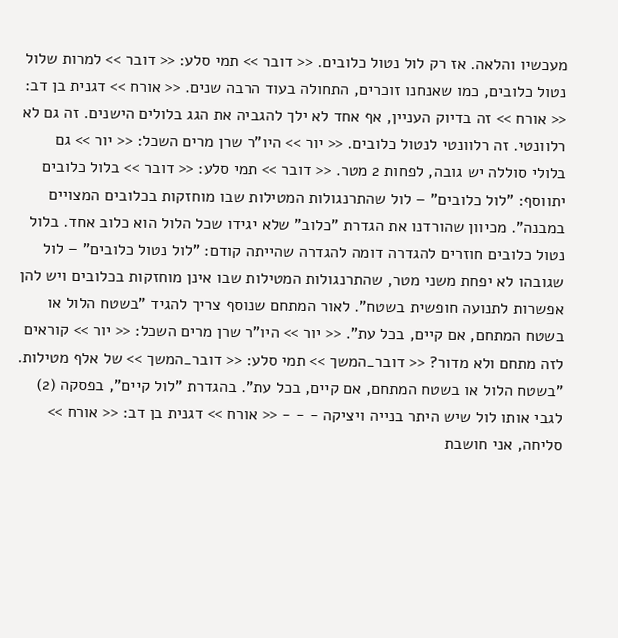מעכשיו והלאה. אז רק לול נטול כלובים. << דובר >> תמי סלע: << דובר >> למרות שלול נטול כלובים, כמו שאנחנו זוכרים, התחולה בעוד הרבה שנים. << אורח >> דגנית בן דב: << אורח >> זה בדיוק העניין, אף אחד לא ילך להגביה את הגג בלולים הישנים. זה גם לא רלוונטי. זה רלוונטי לנטול כלובים. << יור >> היו"ר שרן מרים השכל: << יור >> גם בלולי סוללה יש גובה, לפחות 2 מטר. << דובר >> תמי סלע: << דובר >> בלול כלובים יתווסף: "לול כלובים" – לול שהתרנגולות המטילות שבו מוחזקות בכלובים המצויים במבנה". מכיוון שהורדנו את הגדרת "כלוב" שלא יגידו שכל הלול הוא כלוב אחד. בלול נטול כלובים חוזרים להגדרה דומה להגדרה שהייתה קודם: "לול נטול כלובים" – לול שגובהו לא יפחת משני מטר, שהתרנגולות המטילות שבו אינן מוחזקות בכלובים ויש להן אפשרות לתנועה חופשית בשטח". לאור המתחם שנוסף צריך להגיד "בשטח הלול או בשטח המתחם, אם קיים, בכל עת". << יור >> היו"ר שרן מרים השכל: << יור >> קוראים לזה מתחם ולא מדור? << דובר_המשך >> תמי סלע: << דובר_המשך >> של אלף מטילות. "בשטח הלול או בשטח המתחם, אם קיים, בכל עת". בהגדרת "לול קיים", בפסקה (2) לגבי אותו לול שיש היתר בנייה ויציקה - - - << אורח >> דגנית בן דב: << אורח >> סליחה, אני חושבת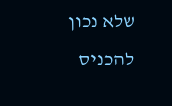שלא נכון להכניס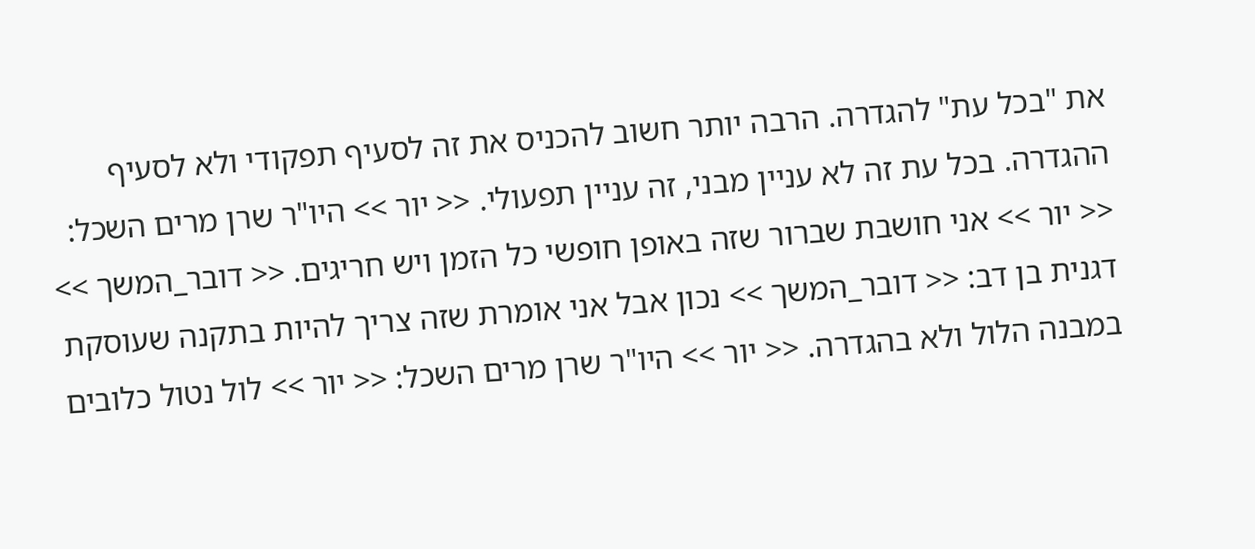את "בכל עת" להגדרה. הרבה יותר חשוב להכניס את זה לסעיף תפקודי ולא לסעיף ההגדרה. בכל עת זה לא עניין מבני, זה עניין תפעולי. << יור >> היו"ר שרן מרים השכל: << יור >> אני חושבת שברור שזה באופן חופשי כל הזמן ויש חריגים. << דובר_המשך >> דגנית בן דב: << דובר_המשך >> נכון אבל אני אומרת שזה צריך להיות בתקנה שעוסקת במבנה הלול ולא בהגדרה. << יור >> היו"ר שרן מרים השכל: << יור >> לול נטול כלובים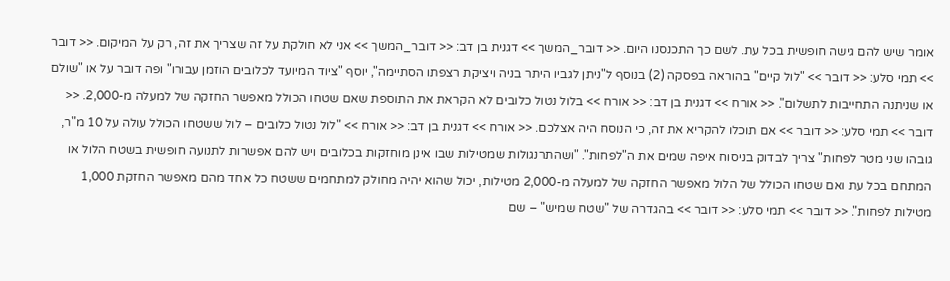אומר שיש להם גישה חופשית בכל עת. לשם כך התכנסנו היום. << דובר_המשך >> דגנית בן דב: << דובר_המשך >> אני לא חולקת על זה שצריך את זה, רק על המיקום. << דובר >> תמי סלע: << דובר >> "לול קיים" בהוראה בפסקה (2) בנוסף ל"ניתן לגביו היתר בניה ויציקת רצפתו הסתיימה", יוסף "ציוד המיועד לכלובים הוזמן עבורו" ופה דובר על או "שולם או שניתנה התחייבות לתשלום". << אורח >> דגנית בן דב: << אורח >> בלול נטול כלובים לא הקראת את התוספת שאם שטחו הכולל מאפשר החזקה של למעלה מ-2,000. << דובר >> תמי סלע: << דובר >> אם תוכלו להקריא את זה, כי הנוסח היה אצלכם. << אורח >> דגנית בן דב: << אורח >> "לול נטול כלובים – לול ששטחו הכולל עולה על 10 מ"ר, גובהו שני מטר לפחות" צריך לבדוק בניסוח איפה שמים את ה"לפחות". "ושהתרנגולות שמטילות שבו אינן מוחזקות בכלובים ויש להם אפשרות לתנועה חופשית בשטח הלול או המתחם בכל עת ואם שטחו הכולל של הלול מאפשר החזקה של למעלה מ-2,000 מטילות, יכול שהוא יהיה מחולק למתחמים ששטח כל אחד מהם מאפשר החזקת 1,000 מטילות לפחות". << דובר >> תמי סלע: << דובר >> בהגדרה של "שטח שמיש" – שם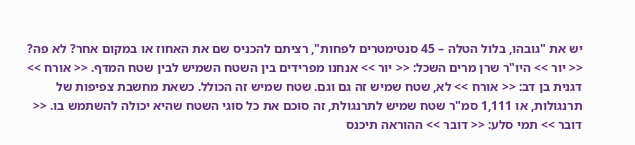יש את "גובהו, בלול הטלה – 45 סנטימטרים לפחות", רציתם להכניס שם את האחוז או במקום אחר? לא פה? << יור >> היו"ר שרן מרים השכל: << יור >> אנחנו מפרידים בין השטח השמיש לבין שטח המדף. << אורח >> דגנית בן דב: << אורח >> לא, שטח שמיש זה גם וגם. שטח שמיש זה הכולל. כשאת מחשבת צפיפות של תרנגולות, או 1,111 סמ"ר שטח שמיש לתרנגולת, זה סוכם את כל סוגי השטח שהיא יכולה להשתמש בו. << דובר >> תמי סלע: << דובר >> ההוראה תיכנס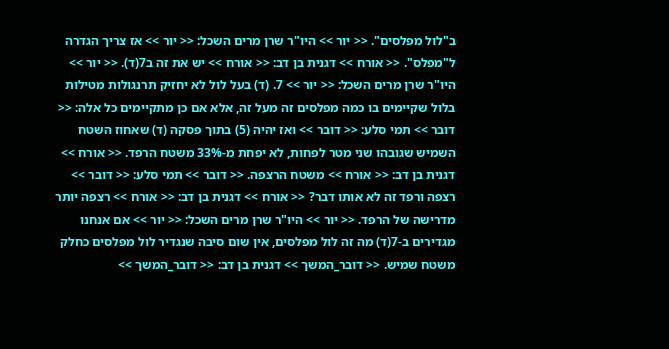ב"לול מפלסים". << יור >> היו"ר שרן מרים השכל: << יור >> אז צריך הגדרה ל"מפלס". << אורח >> דגנית בן דב: << אורח >> יש את זה ב7(ד). << יור >> היו"ר שרן מרים השכל: << יור >> 7. (ד) בעל לול לא יחזיק תרנגולות מטילות בלול שקיימים בו כמה מפלסים זה מעל זה, אלא אם כן מתקיימים כל אלה: << דובר >> תמי סלע: << דובר >> ואז יהיה (5) בתוך פסקה (ד) שאחוז השטח השמיש שגובהו שני מטר לפחות, לא יפחת מ-33% משטח הרפד. << אורח >> דגנית בן דב: << אורח >> משטח הרצפה. << דובר >> תמי סלע: << דובר >> רצפה ורפד זה לא אותו דבר? << אורח >> דגנית בן דב: << אורח >> רצפה יותר מדרישה של הרפד. << יור >> היו"ר שרן מרים השכל: << יור >> אם אנחנו מגדירים ב-7(ד) מה זה לול מפלסים, אין שום סיבה שנגדיר לול מפלסים כחלק משטח שמיש. << דובר_המשך >> דגנית בן דב: << דובר_המשך >>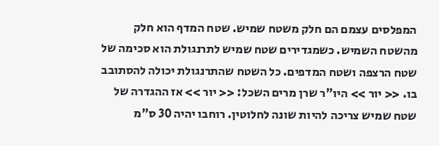המפלסים עצמם הם חלק משטח שמיש. שטח המדף הוא חלק מהשטח השמיש. כשמגדירים שטח שמיש לתרנגולת הוא סכימה של שטח הרצפה ושטח המדפים. כל השטח שהתרנגולת יכולה להסתובב בו. << יור >> היו"ר שרן מרים השכל: << יור >> אז ההגדרה של שטח שמיש צריכה להיות שונה לחלוטין. רוחבו יהיה 30 ס"מ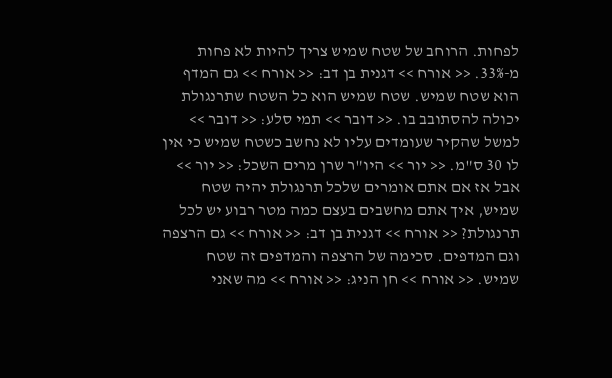לפחות. הרוחב של שטח שמיש צריך להיות לא פחות מ-33%. << אורח >> דגנית בן דב: << אורח >> גם המדף הוא שטח שמיש. שטח שמיש הוא כל השטח שתרנגולת יכולה להסתובב בו. << דובר >> תמי סלע: << דובר >> למשל שהקיר שעומדים עליו לא נחשב כשטח שמיש כי אין לו 30 ס"מ. << יור >> היו"ר שרן מרים השכל: << יור >> אבל אז אם אתם אומרים שלכל תרנגולת יהיה שטח שמיש, איך אתם מחשבים בעצם כמה מטר רבוע יש לכל תרנגולת? << אורח >> דגנית בן דב: << אורח >> גם הרצפה וגם המדפים. סכימה של הרצפה והמדפים זה שטח שמיש. << אורח >> חן הניג: << אורח >> מה שאני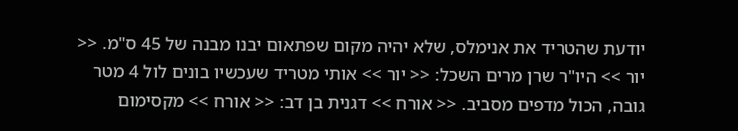יודעת שהטריד את אנימלס, שלא יהיה מקום שפתאום יבנו מבנה של 45 ס"מ. << יור >> היו"ר שרן מרים השכל: << יור >> אותי מטריד שעכשיו בונים לול 4 מטר גובה, הכול מדפים מסביב. << אורח >> דגנית בן דב: << אורח >> מקסימום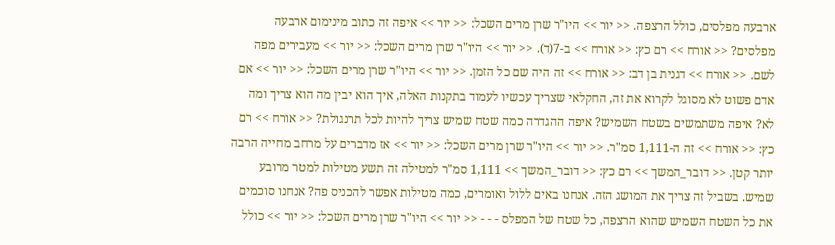ארבעה מפלסים, כולל הרצפה. << יור >> היו"ר שרן מרים השכל: << יור >> איפה זה כתוב מינימום ארבעה מפלסים? << אורח >> רם כץ: << אורח >> ב-7(ד). << יור >> היו"ר שרן מרים השכל: << יור >> מעבירים מפה לשם. << אורח >> דגנית בן דב: << אורח >> זה היה שם כל הזמן. << יור >> היו"ר שרן מרים השכל: << יור >> אם אדם פשוט לא מסוגל לקרוא את זה, החקלאי שצריך עכשיו לעמוד בתקנות האלה, איך הוא יבין מה הוא צריך ומה לא? איפה משתמשים בשטח השמיש? איפה ההגדרה כמה שטח שמיש צריך להיות לכל תרנגולת? << אורח >> רם כץ: << אורח >> זה ה-1,111 סמ"ר. << יור >> היו"ר שרן מרים השכל: << יור >> אז מדברים על מרחב מחייה הרבה יותר קטן. << דובר_המשך >> רם כץ: << דובר_המשך >> 1,111 סמ"ר למטילה זה תשע מטילות למטר מרובע שמיש. בשביל זה צריך את המושג הזה. אנחנו באים ללול ואומרים, כמה מטילות אפשר להכניס פה? אנחנו סוכמים את כל השטח השמיש שהוא הרצפה, כל שטח של המפלס - - - << יור >> היו"ר שרן מרים השכל: << יור >> כולל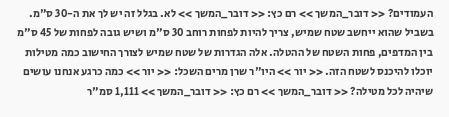העמודים? << דובר_המשך >> רם כץ: << דובר_המשך >> לא. בגלל זה יש לך את ה-30 ס"מ. בשביל שהוא ייחשב שטח שמיש, צריך להיות לפחות רוחב 30 ס"מ ושיש גובה לפחות של 45 ס"מ בין המדפים, פחות השטח של ההטלה. אלה הגדרות של שטח שמיש לצורך החישוב כמה מטילות יוכלו להיכנס לשטח הזה. << יור >> היו"ר שרן מרים השכל: << יור >> כמה כרגע אנחנו עושים שיהיה לכל מטילה? << דובר_המשך >> רם כץ: << דובר_המשך >> 1,111 סמ"ר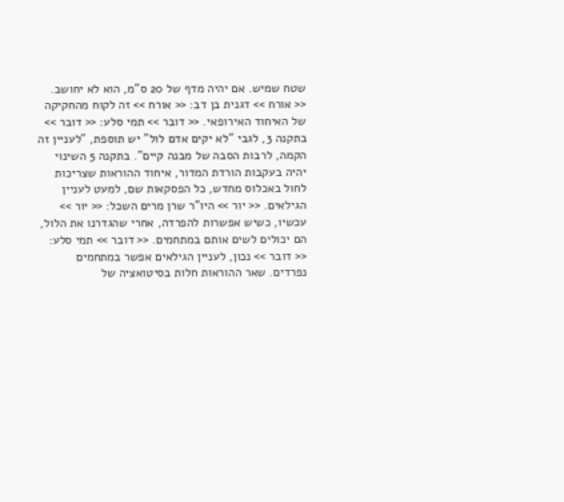שטח שמיש. אם יהיה מדף של 20 ס"מ, הוא לא יחושב. << אורח >> דגנית בן דב: << אורח >> זה לקוח מהחקיקה של האיחוד האירופאי. << דובר >> תמי סלע: << דובר >> בתקנה 3, לגבי "לא יקים אדם לול" יש תוספת, "לעניין זה הקמה, לרבות הסבה של מבנה קיים". בתקנה 5 השינוי יהיה בעקבות הורדת המדור, איחוד ההוראות שצריכות לחול באכלוס מחדש, כל הפסקאות שם, למעט לעניין הגילאים. << יור >> היו"ר שרן מרים השכל: << יור >> עכשיו, כשיש אפשרות להפרדה, אחרי שהגדרנו את הלול, הם יכולים לשים אותם במתחמים. << דובר >> תמי סלע: << דובר >> נכון, לעניין הגילאים אפשר במתחמים נפרדים. שאר ההוראות חלות בסיטואציה של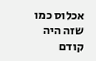אכלוס כמו שזה היה קודם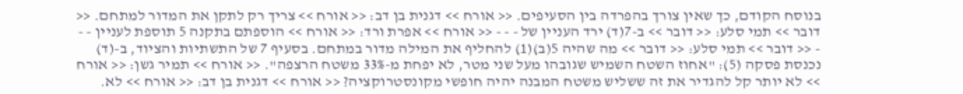בנוסח הקודם, כך שאין צורך בהפרדה בין הסעיפים. << אורח >> דגנית בן דב: << אורח >> צריך רק לתקן את המדור למתחם. << דובר >> תמי סלע: << דובר >> ב-7(ד) ירד העניין של - - - << אורח >> אפרת ורד: << אורח >> הוספתם בתקנה 5 תוספת לעניין - - - << דובר >> תמי סלע: << דובר >> מה שהיה 5(ב)(1) להחליף את המילה מדור במתחם. בסעיף 7 של התשתיות והציוד, ב-(ד) נכנסת פסקה (5): "אחוז השטח השמיש שגובהו מעל שני מטר, לא יפחת מ-33% משטח הרצפה". << אורח >> תמיר גשן: << אורח >> לא יותר קל להגדיר את זה ששליש משטח המבנה יהיה חופשי מקונסטרוקציה? << אורח >> דגנית בן דב: << אורח >> לא.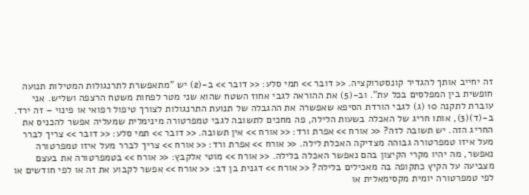זה יחייב אותך להגדיר קונסטרוקציה. << דובר >> תמי סלע: << דובר >> ב-(2) יש "מתאפשרת לתרנגולות המטילות תנועה חופשית בין המפלסים בכל עת". וב-(5) את ההוראה לגבי אחוז השטח שהוא שני מטר לפחות משטח הרצפה ושליש. אני עוברת לתקנה 10 (ג) לגבי הורדת הסיפא שאפשרה את ההגבלה של תנועת התרנגולות לצורך טיפול רפואי או פינוי – זה ירד. ב-(ד)(3), אותו חריג של האכלה בשעות הלילה, פה מחכים לתשובה לגבי טמפרטורה מינימלית שמעליה אפשר להכניס את החריג הזה. יש תשובה לזה? << אורח >> אפרת ורד: << אורח >> אין תשובה. << דובר >> תמי סלע: << דובר >> צריך לברר מעל איזו טמפרטורה גבוהה מצדיקה האכלת לילה. << אורח >> אפרת ורד: << אורח >> צריך לברר מעל איזו טמפרטורה נאפשר, מה יהיו מקרי הקיצון בהם נאפשר האכלה בלילה. << אורח >> מוטי אלקבץ: << אורח >> בטמפרטורה את בעצם מצביעה על הקיץ כתקופה בה מאכילים בלילה? << אורח >> דגנית בן דב: << אורח >> אפשר לקבוע את זה או לפי חודשים או לפי טמפרטורה יומית מקסימאלית או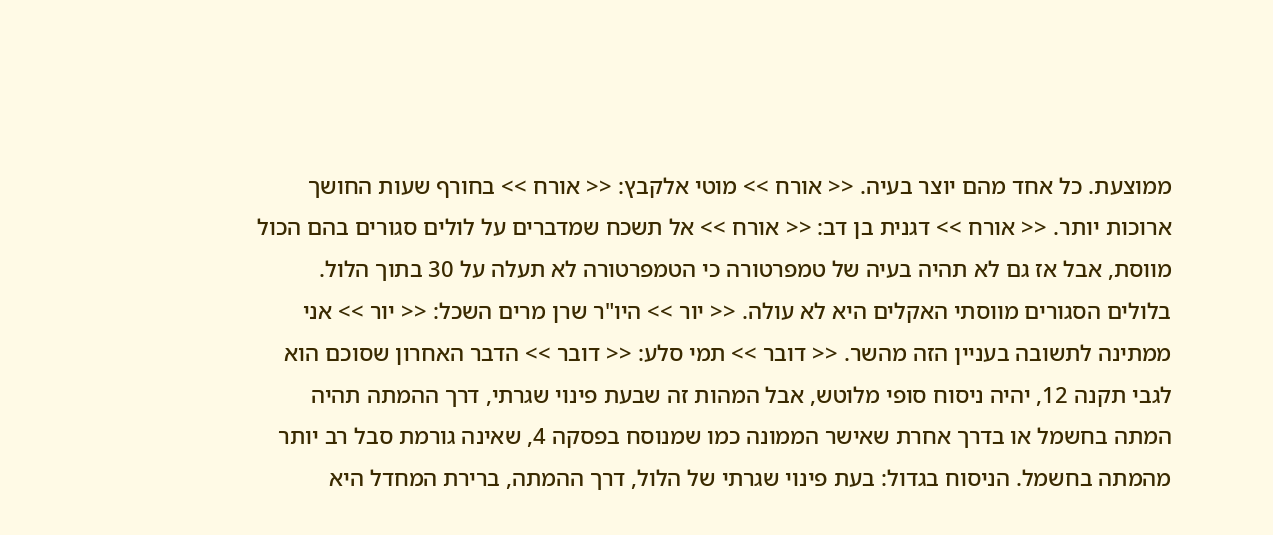ממוצעת. כל אחד מהם יוצר בעיה. << אורח >> מוטי אלקבץ: << אורח >> בחורף שעות החושך ארוכות יותר. << אורח >> דגנית בן דב: << אורח >> אל תשכח שמדברים על לולים סגורים בהם הכול מווסת, אבל אז גם לא תהיה בעיה של טמפרטורה כי הטמפרטורה לא תעלה על 30 בתוך הלול. בלולים הסגורים מווסתי האקלים היא לא עולה. << יור >> היו"ר שרן מרים השכל: << יור >> אני ממתינה לתשובה בעניין הזה מהשר. << דובר >> תמי סלע: << דובר >> הדבר האחרון שסוכם הוא לגבי תקנה 12, יהיה ניסוח סופי מלוטש, אבל המהות זה שבעת פינוי שגרתי, דרך ההמתה תהיה המתה בחשמל או בדרך אחרת שאישר הממונה כמו שמנוסח בפסקה 4, שאינה גורמת סבל רב יותר מהמתה בחשמל. הניסוח בגדול: בעת פינוי שגרתי של הלול, דרך ההמתה, ברירת המחדל היא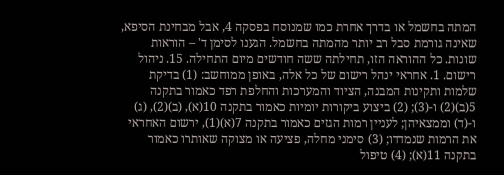המתה בחשמל או בדרך אחרת כמו שמנוסח בפסקה 4, אבל מבחינת הסיפא, שאינה גורמת סבל רב יותר מהמתה בחשמל. הגענו לסימן ד' – הוראות שונות. כל ההוראה הזו, תחילתה ששה חודשים מיום התחילה. 15. ניהול רישום. 1. אחראי ינהל רישום של כל אלה, באופן ממוחשב: (1) בדיקת שלמות ותקינות המבנה, הציוד והמערכות והחלפת רפד כאמור בתקנה 5(ב)(2) ו-(3); (2) ביצוע ביקורות יומיות כאמור בתקנה 10(א), (ב)(2), (ג) ו-(ד) וממצאיהן; לעניין רמות הגזים כאמור בתקנה 7(א)(1), ירשום האחראי את הרמות שנמדדו; (3) סימני מחלה, פציעה או מצוקה שאותרו כאמור בתקנה 11(א); (4) טיפול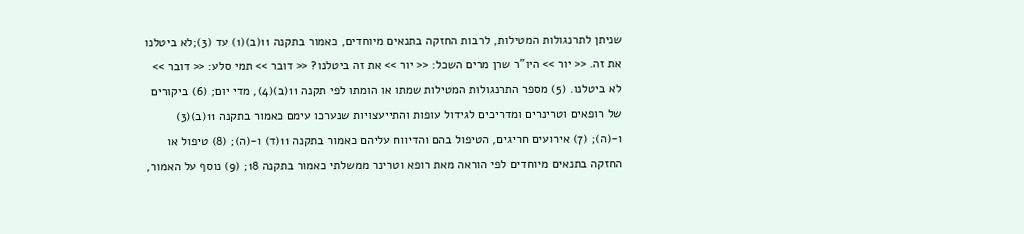שניתן לתרנגולות המטילות, לרבות החזקה בתנאים מיוחדים, כאמור בתקנה 11(ב)(1) עד (3);לא ביטלנו את זה. << יור >> היו"ר שרן מרים השכל: << יור >> את זה ביטלנו? << דובר >> תמי סלע: << דובר >> לא ביטלנו. (5) מספר התרנגולות המטילות שמתו או הומתו לפי תקנה 11(ב)(4), מדי יום; (6) ביקורים של רופאים וטרינרים ומדריכים לגידול עופות והתייעצויות שנערכו עימם כאמור בתקנה 11(ב)(3) ו-(ה); (7) אירועים חריגים, הטיפול בהם והדיווח עליהם כאמור בתקנה 11(ד) ו-(ה); (8) טיפול או החזקה בתנאים מיוחדים לפי הוראה מאת רופא וטרינר ממשלתי כאמור בתקנה 18; (9) נוסף על האמור,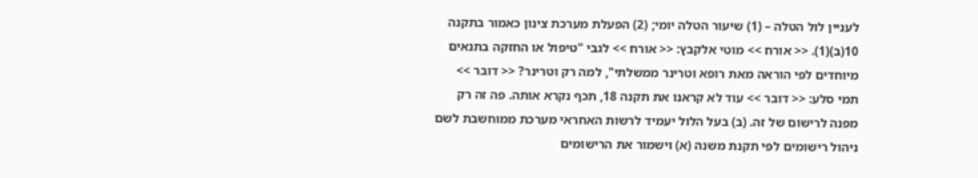לעניין לול הטלה – (1) שיעור הטלה יומי; (2) הפעלת מערכת צינון כאמור בתקנה 10(ב)(1). << אורח >> מוטי אלקבץ: << אורח >> לגבי "טיפול או החזקה בתנאים מיוחדים לפי הוראה מאת רופא וטרינר ממשלתי", למה רק וטרינר? << דובר >> תמי סלע: << דובר >> עוד לא קראנו את תקנה 18, תכף נקרא אותה. פה זה רק מפנה לרישום של זה. (ב) בעל הלול יעמיד לרשות האחראי מערכת ממוחשבת לשם ניהול רישומים לפי תקנת משנה (א) וישמור את הרישומים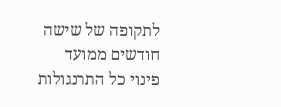לתקופה של שישה חודשים ממועד פינוי כל התרנגולות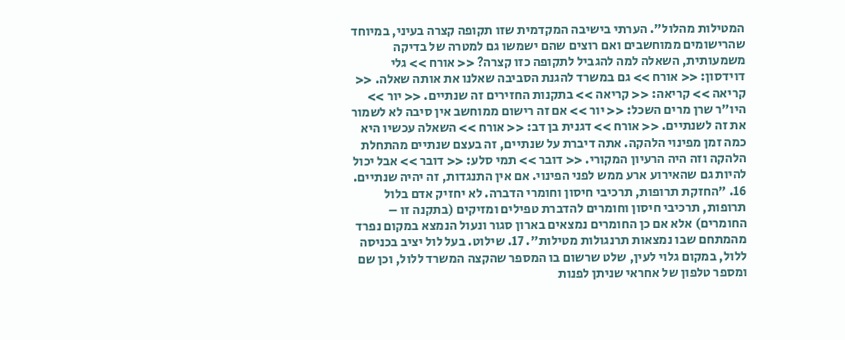המטילות מהלול". הערתי בישיבה המקדמית שזו תקופה קצרה בעיני, במיוחד שהרישומים ממוחשבים ואם רוצים שהם ישמשו גם למטרה של בדיקה משמעותית, השאלה למה להגביל לתקופה כזו קצרה? << אורח >> גלי דוידסון: << אורח >> גם במשרד להגנת הסביבה שאלנו את אותה שאלה. << קריאה >> קריאה: << קריאה >> בתקנות החזירים זה שנתיים. << יור >> היו"ר שרן מרים השכל: << יור >> אם זה רישום ממוחשב אין סיבה לא לשמור את זה לשנתיים. << אורח >> דגנית בן דב: << אורח >> השאלה עכשיו היא כמה זמן מפינוי הלהקה. אתה דיברת על שנתיים, זה בעצם שנתיים מהתחלת הלהקה וזה היה הרעיון המקורי. << דובר >> תמי סלע: << דובר >> אבל יכול להיות גם שהאירוע ארע ממש לפני הפינוי. אם אין התנגדות, זה יהיה שנתיים. 16. "החזקת תרופות, תרכיבי חיסון וחומרי הדברה. לא יחזיק אדם בלול תרופות, תרכיבי חיסון וחומרים להדברת טפילים ומזיקים (בתקנה זו – החומרים) אלא אם כן החומרים נמצאים בארון סגור ונעול הנמצא במקום נפרד מהמתחם שבו נמצאות תרנגולות מטילות". 17. שילוט. בעל לול יציב בכניסה ללול, במקום גלוי לעין, שלט שרשום בו המספר שהקצה המשרד ללול, וכן שם ומספר טלפון של אחראי שניתן לפנות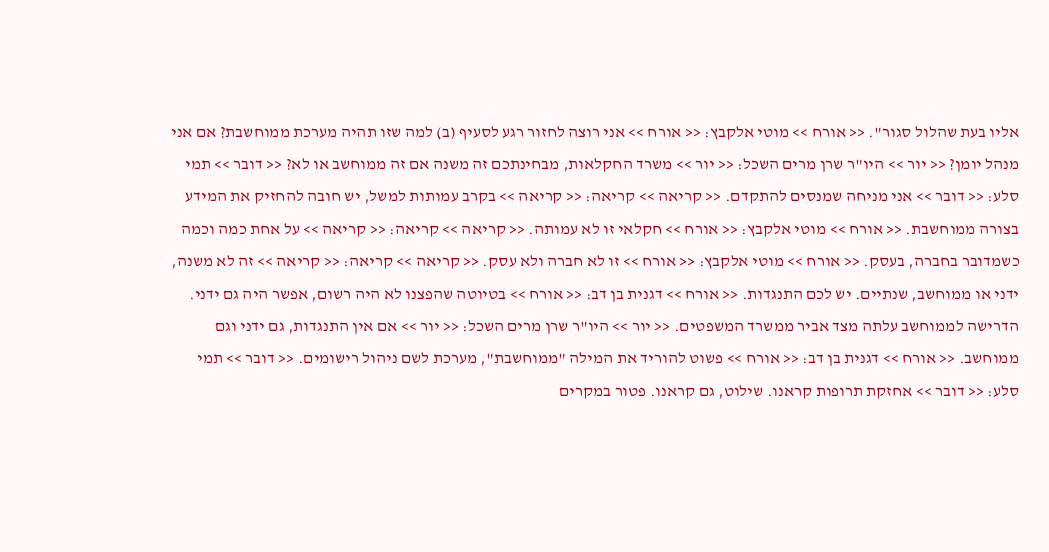אליו בעת שהלול סגור". << אורח >> מוטי אלקבץ: << אורח >> אני רוצה לחזור רגע לסעיף (ב) למה שזו תהיה מערכת ממוחשבת? אם אני מנהל יומן? << יור >> היו"ר שרן מרים השכל: << יור >> משרד החקלאות, מבחינתכם זה משנה אם זה ממוחשב או לא? << דובר >> תמי סלע: << דובר >> אני מניחה שמנסים להתקדם. << קריאה >> קריאה: << קריאה >> בקרב עמותות למשל, יש חובה להחזיק את המידע בצורה ממוחשבת. << אורח >> מוטי אלקבץ: << אורח >> חקלאי זו לא עמותה. << קריאה >> קריאה: << קריאה >> על אחת כמה וכמה כשמדובר בחברה, בעסק. << אורח >> מוטי אלקבץ: << אורח >> זו לא חברה ולא עסק. << קריאה >> קריאה: << קריאה >> זה לא משנה, ידני או ממוחשב, שנתיים. יש לכם התנגדות. << אורח >> דגנית בן דב: << אורח >> בטיוטה שהפצנו לא היה רשום, אפשר היה גם ידני. הדרישה לממוחשב עלתה מצד אביר ממשרד המשפטים. << יור >> היו"ר שרן מרים השכל: << יור >> אם אין התנגדות, גם ידני וגם ממוחשב. << אורח >> דגנית בן דב: << אורח >> פשוט להוריד את המילה "ממוחשבת", מערכת לשם ניהול רישומים. << דובר >> תמי סלע: << דובר >> אחזקת תרופות קראנו. שילוט, גם קראנו. פטור במקרים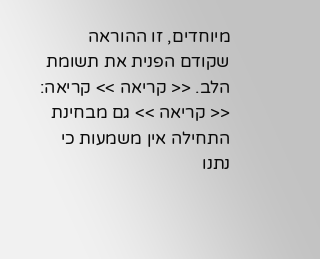מיוחדים, זו ההוראה שקודם הפנית את תשומת הלב. << קריאה >> קריאה: << קריאה >> גם מבחינת התחילה אין משמעות כי נתנו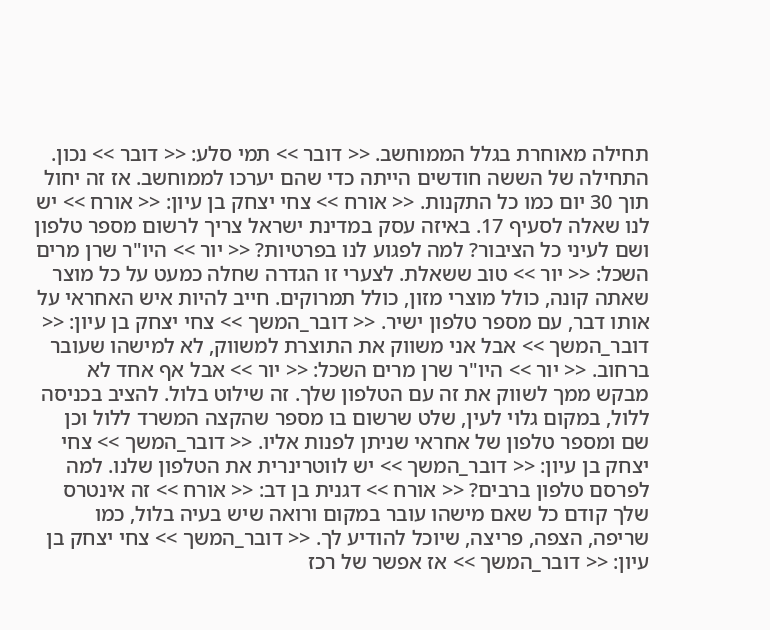תחילה מאוחרת בגלל הממוחשב. << דובר >> תמי סלע: << דובר >> נכון. התחילה של הששה חודשים הייתה כדי שהם יערכו לממוחשב. אז זה יחול תוך 30 יום כמו כל התקנות. << אורח >> צחי יצחק בן עיון: << אורח >> יש לנו שאלה לסעיף 17. באיזה עסק במדינת ישראל צריך לרשום מספר טלפון ושם לעיני כל הציבור? למה לפגוע לנו בפרטיות? << יור >> היו"ר שרן מרים השכל: << יור >> טוב ששאלת. לצערי זו הגדרה שחלה כמעט על כל מוצר שאתה קונה, כולל מוצרי מזון, כולל תמרוקים. חייב להיות איש האחראי על אותו דבר, עם מספר טלפון ישיר. << דובר_המשך >> צחי יצחק בן עיון: << דובר_המשך >> אבל אני משווק את התוצרת למשווק, לא למישהו שעובר ברחוב. << יור >> היו"ר שרן מרים השכל: << יור >> אבל אף אחד לא מבקש ממך לשווק את זה עם הטלפון שלך. זה שילוט בלול. להציב בכניסה ללול, במקום גלוי לעין, שלט שרשום בו מספר שהקצה המשרד ללול וכן שם ומספר טלפון של אחראי שניתן לפנות אליו. << דובר_המשך >> צחי יצחק בן עיון: << דובר_המשך >> יש לווטרינרית את הטלפון שלנו. למה לפרסם טלפון ברבים? << אורח >> דגנית בן דב: << אורח >> זה אינטרס שלך קודם כל שאם מישהו עובר במקום ורואה שיש בעיה בלול, כמו שריפה, הצפה, פריצה, שיוכל להודיע לך. << דובר_המשך >> צחי יצחק בן עיון: << דובר_המשך >> אז אפשר של רכז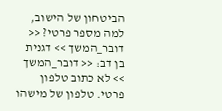הביטחון של הישוב, למה מספר פרטי? << דובר_המשך >> דגנית בן דב: << דובר_המשך >> לא כתוב טלפון פרטי. טלפון של מישהו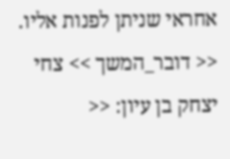אחראי שניתן לפנות אליו. << דובר_המשך >> צחי יצחק בן עיון: <<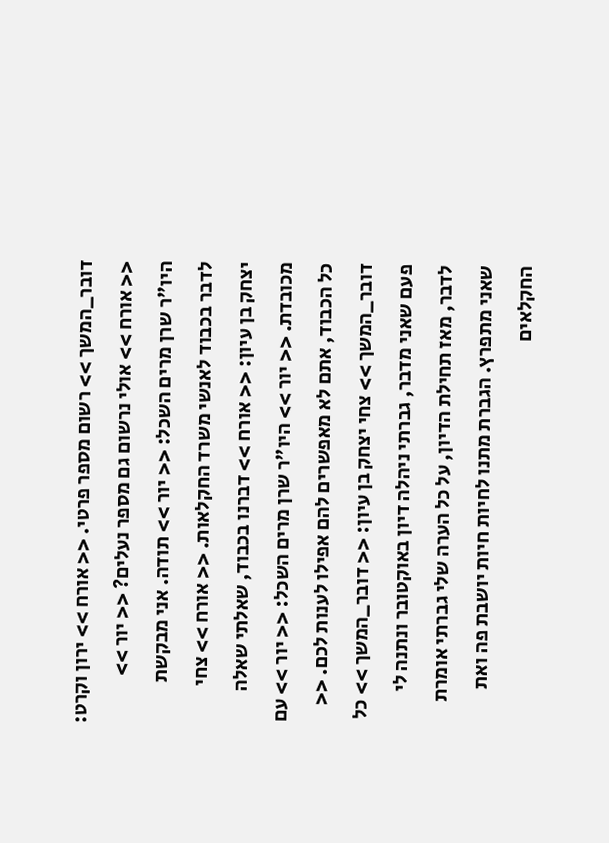דובר_המשך >> רשום מספר פרטי. << אורח >> ירון וקרט: << אורח >> אולי נרשום גם מספר נעלים? << יור >> היו"ר שרן מרים השכל: << יור >> תודה. אני מבקשת לדבר בכבוד לאנשי משרד החקלאות. << אורח >> צחי יצחק בן עיון: << אורח >> דברנו בכבוד, שאלתי שאלה מכובדת. << יור >> היו"ר שרן מרים השכל: << יור >> עם כל הכבוד, אתם לא מאפשרים להם אפילו לענות לכם. << דובר_המשך >> צחי יצחק בן עיון: << דובר_המשך >> כל פעם שאני מדבר, גברתי ניהלה דיון באוקטובר ונתנה לי לדבר, מאז תחילת הדיון, על כל הערה שלי גברתי אומרת שאני מתפרץ. הגברת מתנו לחיות חיות יושבת פה ואת החקלאים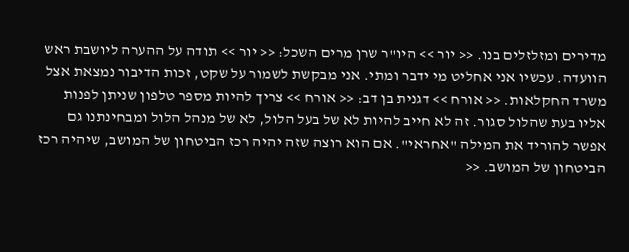מדירים ומזלזלים בנו. << יור >> היו"ר שרן מרים השכל: << יור >> תודה על ההערה ליושבת ראש הוועדה. עכשיו אני אחליט מי ידבר ומתי. אני מבקשת לשמור על שקט, זכות הדיבור נמצאת אצל משרד החקלאות. << אורח >> דגנית בן דב: << אורח >> צריך להיות מספר טלפון שניתן לפנות אליו בעת שהלול סגור. זה לא חייב להיות לא של בעל הלול, לא של מנהל הלול ומבחינתנו גם אפשר להוריד את המילה "אחראי". אם הוא רוצה שזה יהיה רכז הביטחון של המושב, שיהיה רכז הביטחון של המושב. <<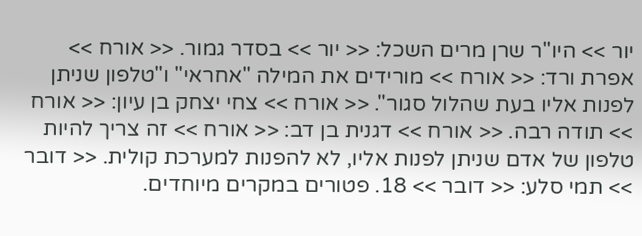יור >> היו"ר שרן מרים השכל: << יור >> בסדר גמור. << אורח >> אפרת ורד: << אורח >> מורידים את המילה "אחראי" ו"טלפון שניתן לפנות אליו בעת שהלול סגור". << אורח >> צחי יצחק בן עיון: << אורח >> תודה רבה. << אורח >> דגנית בן דב: << אורח >> זה צריך להיות טלפון של אדם שניתן לפנות אליו, לא להפנות למערכת קולית. << דובר >> תמי סלע: << דובר >> 18. פטורים במקרים מיוחדים.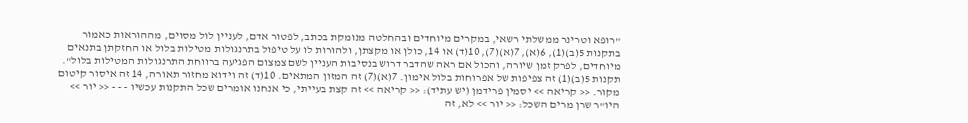"רופא וטרינר ממשלתי רשאי, במקרים מיוחדים ובהחלטה מנומקת בכתב, לפטור אדם, לעניין לול מסוים, מההוראות כאמור בתקנות 5(ב)(1), 6(א), 7(א)(7), 10(ד) או 14, כולן או מקצתן, ולהורות לו על טיפול בתרנגולות מטילות בלול או החזקתן בתנאים מיוחדים, לפרק זמן שיורה, והכול אם ראה שהדבר דרוש בנסיבות העניין לשם צמצום הפגיעה ברווחת התרנגולות המטילות בלול". תקנות 5(ב)(1) זה צפיפות של אפרוחות בלול אימון. 7(א)(7) זה המזון המתאים. 10(ד) זה וידוא מחזור תאורה, 14 זה איסור קיטום מקור. << קריאה >> יסמין פרידמן (יש עתיד): << קריאה >> זה קצת בעייתי, כי אנחנו אומרים שכל התקנות עכשיו - - - << יור >> היו"ר שרן מרים השכל: << יור >> לא, זה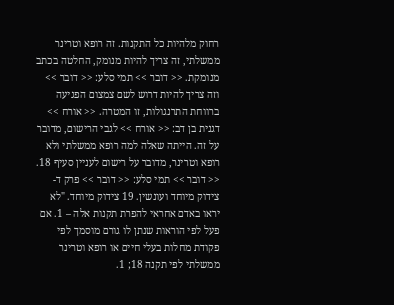רחוק מלהיות כל התקנות. זה רופא וטרינר ממשלתי, זה צריך להיות מנומק, החלטה בכתב מנומקת. << דובר >> תמי סלע: << דובר >> וזה צריך להיות דרוש לשם צמצום הפגיעה ברווחת התרנגולות, זו המטרה. << אורח >> דגנית בן דב: << אורח >> לגבי הרישום, מדובר על זה. הייתה שאלה למה רופא ממשלתי ולא רופא וטרינר, מדובר על רישום לעניין סעיף 18. << דובר >> תמי סלע: << דובר >> פרק ד- צידוק מיוחד ועונשין. 19 צידוק מיוחד. "לא יראו באדם אחראי להפרת תקנות אלה – 1. אם פעל לפי הוראות שנתן לו גורם מוסמך לפי פקודת מחלות בעלי חיים או רופא וטרינר ממשלתי לפי תקנה 18; 1.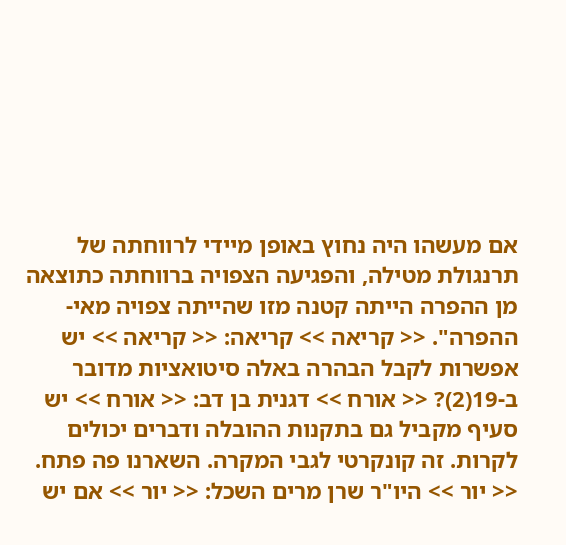אם מעשהו היה נחוץ באופן מיידי לרווחתה של תרנגולת מטילה, והפגיעה הצפויה ברווחתה כתוצאה מן ההפרה הייתה קטנה מזו שהייתה צפויה מאי-ההפרה". << קריאה >> קריאה: << קריאה >> יש אפשרות לקבל הבהרה באלה סיטואציות מדובר ב-19(2)? << אורח >> דגנית בן דב: << אורח >> יש סעיף מקביל גם בתקנות ההובלה ודברים יכולים לקרות. זה קונקרטי לגבי המקרה. השארנו פה פתח. << יור >> היו"ר שרן מרים השכל: << יור >> אם יש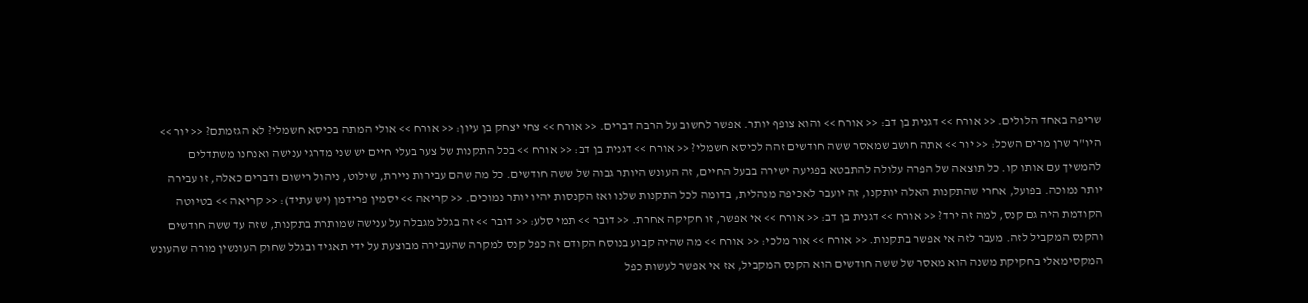שריפה באחד הלולים. << אורח >> דגנית בן דב: << אורח >> והוא צופף יותר. אפשר לחשוב על הרבה דברים. << אורח >> צחי יצחק בן עיון: << אורח >> אולי המתה בכיסא חשמלי? לא הגזמתם? << יור >> היו"ר שרן מרים השכל: << יור >> אתה חושב שמאסר ששה חודשים זהה לכיסא חשמלי? << אורח >> דגנית בן דב: << אורח >> בכל התקנות של צער בעלי חיים יש שני מדרגי ענישה ואנחנו משתדלים להמשיך עם אותו קו. כל תוצאה של הפרה עלולה להתבטא בפגיעה ישירה בבעל החיים, זה העונש היותר גבוה של ששה חודשים. כל מה שהם עבירות ניירת, שילוט, ניהול רישום ודברים כאלה, זו עבירה יותר נמוכה. בפועל, אחרי שהתקנות האלה יותקנו, זה יועבר לאכיפה מנהלית, בדומה לכל התקנות שלנו ואז הקנסות יהיו יותר נמוכים. << קריאה >> יסמין פרידמן (יש עתיד): << קריאה >> בטיוטה הקודמת היה גם קנס, למה זה ירד? << אורח >> דגנית בן דב: << אורח >> אי אפשר, זו חקיקה אחרת. << דובר >> תמי סלע: << דובר >> זה בגלל מגבלה על ענישה שמותרת בתקנות, שזה עד ששה חודשים והקנס המקביל לזה. מעבר לזה אי אפשר בתקנות. << אורח >> אור מלכי: << אורח >> מה שהיה קבוע בנוסח הקודם זה כפל קנס למקרה שהעבירה מבוצעת על ידי תאגיד ובגלל שחוק העונשין מורה שהעונש המקסימאלי בחקיקת משנה הוא מאסר של ששה חודשים הוא הקנס המקביל, אז אי אפשר לעשות כפל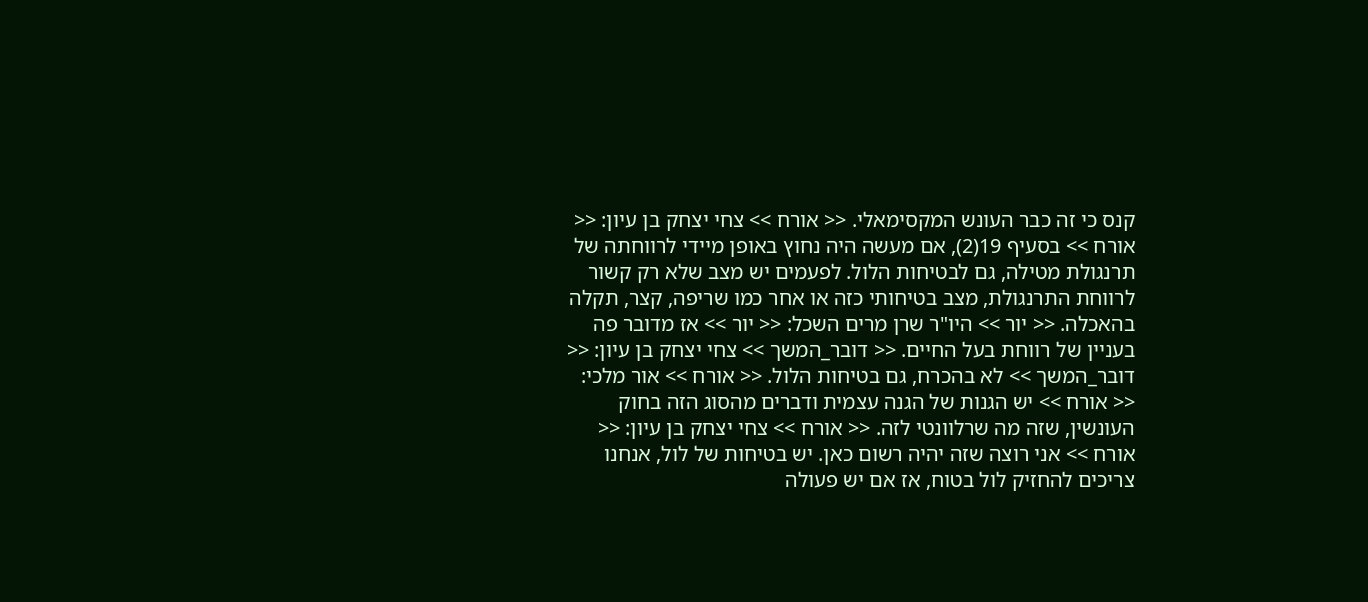קנס כי זה כבר העונש המקסימאלי. << אורח >> צחי יצחק בן עיון: << אורח >> בסעיף 19(2), אם מעשה היה נחוץ באופן מיידי לרווחתה של תרנגולת מטילה, גם לבטיחות הלול. לפעמים יש מצב שלא רק קשור לרווחת התרנגולת, מצב בטיחותי כזה או אחר כמו שריפה, קצר, תקלה בהאכלה. << יור >> היו"ר שרן מרים השכל: << יור >> אז מדובר פה בעניין של רווחת בעל החיים. << דובר_המשך >> צחי יצחק בן עיון: << דובר_המשך >> לא בהכרח, גם בטיחות הלול. << אורח >> אור מלכי: << אורח >> יש הגנות של הגנה עצמית ודברים מהסוג הזה בחוק העונשין, שזה מה שרלוונטי לזה. << אורח >> צחי יצחק בן עיון: << אורח >> אני רוצה שזה יהיה רשום כאן. יש בטיחות של לול, אנחנו צריכים להחזיק לול בטוח, אז אם יש פעולה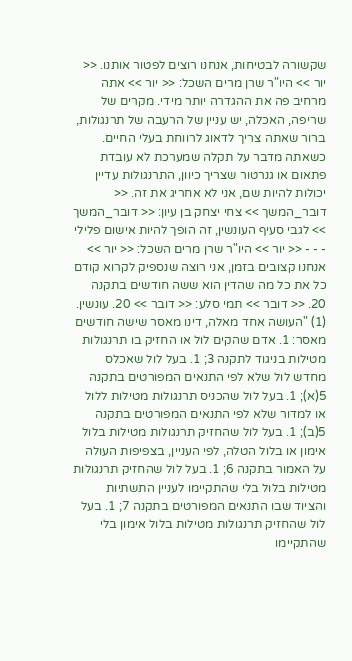שקשורה לבטיחות, אנחנו רוצים לפטור אותנו. << יור >> היו"ר שרן מרים השכל: << יור >> אתה מרחיב פה את ההגדרה יותר מידי. מקרים של שריפה, האכלה, יש עניין של הרעבה של תרנגולות, ברור שאתה צריך לדאוג לרווחת בעלי החיים. כשאתה מדבר על תקלה שמערכת לא עובדת פתאום או גנרטור שצריך כיוון, התרנגולות עדיין יכולות להיות שם, אני לא אחריג את זה. << דובר_המשך >> צחי יצחק בן עיון: << דובר_המשך >> לגבי סעיף העונשין, זה הופך להיות אישום פלילי - - - << יור >> היו"ר שרן מרים השכל: << יור >> אנחנו קצובים בזמן, אני רוצה שנספיק לקרוא קודם כל את כל מה שהדין הוא ששה חודשים בתקנה 20. << דובר >> תמי סלע: << דובר >> 20. עונשין. (1) "העושה אחד מאלה, דינו מאסר שישה חודשים מאסר: 1. אדם שהקים לול או החזיק בו תרנגולות מטילות בניגוד לתקנה 3; 1. בעל לול שאכלס מחדש לול שלא לפי התנאים המפורטים בתקנה 5(א); 1. בעל לול שהכניס תרנגולות מטילות ללול או למדור שלא לפי התנאים המפורטים בתקנה 5(ב); 1. בעל לול שהחזיק תרנגולות מטילות בלול אימון או בלול הטלה, לפי העניין, בצפיפות העולה על האמור בתקנה 6; 1. בעל לול שהחזיק תרנגולות מטילות בלול בלי שהתקיימו לעניין התשתיות והציוד שבו התנאים המפורטים בתקנה 7; 1. בעל לול שהחזיק תרנגולות מטילות בלול אימון בלי שהתקיימו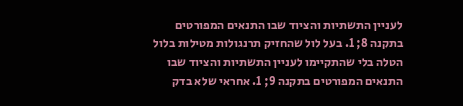לעניין התשתיות והציוד שבו התנאים המפורטים בתקנה 8; 1. בעל לול שהחזיק תרנגולות מטילות בלול הטלה בלי שהתקיימו לעניין התשתיות והציוד שבו התנאים המפורטים בתקנה 9; 1. אחראי שלא בדק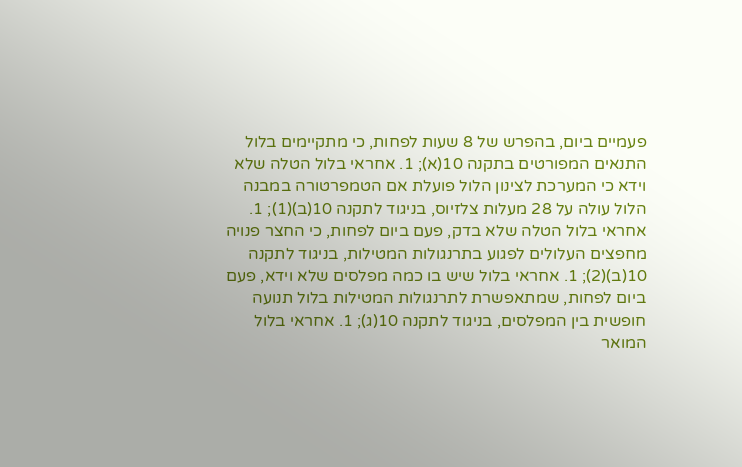פעמיים ביום, בהפרש של 8 שעות לפחות, כי מתקיימים בלול התנאים המפורטים בתקנה 10(א); 1. אחראי בלול הטלה שלא וידא כי המערכת לצינון הלול פועלת אם הטמפרטורה במבנה הלול עולה על 28 מעלות צלזיוס, בניגוד לתקנה 10(ב)(1); 1. אחראי בלול הטלה שלא בדק, פעם ביום לפחות, כי החצר פנויה מחפצים העלולים לפגוע בתרנגולות המטילות, בניגוד לתקנה 10(ב)(2); 1. אחראי בלול שיש בו כמה מפלסים שלא וידא, פעם ביום לפחות, שמתאפשרת לתרנגולות המטילות בלול תנועה חופשית בין המפלסים, בניגוד לתקנה 10(ג); 1. אחראי בלול המואר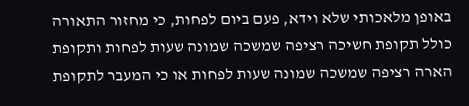באופן מלאכותי שלא וידא, פעם ביום לפחות, כי מחזור התאורה כולל תקופת חשיכה רציפה שמשכה שמונה שעות לפחות ותקופת הארה רציפה שמשכה שמונה שעות לפחות או כי המעבר לתקופת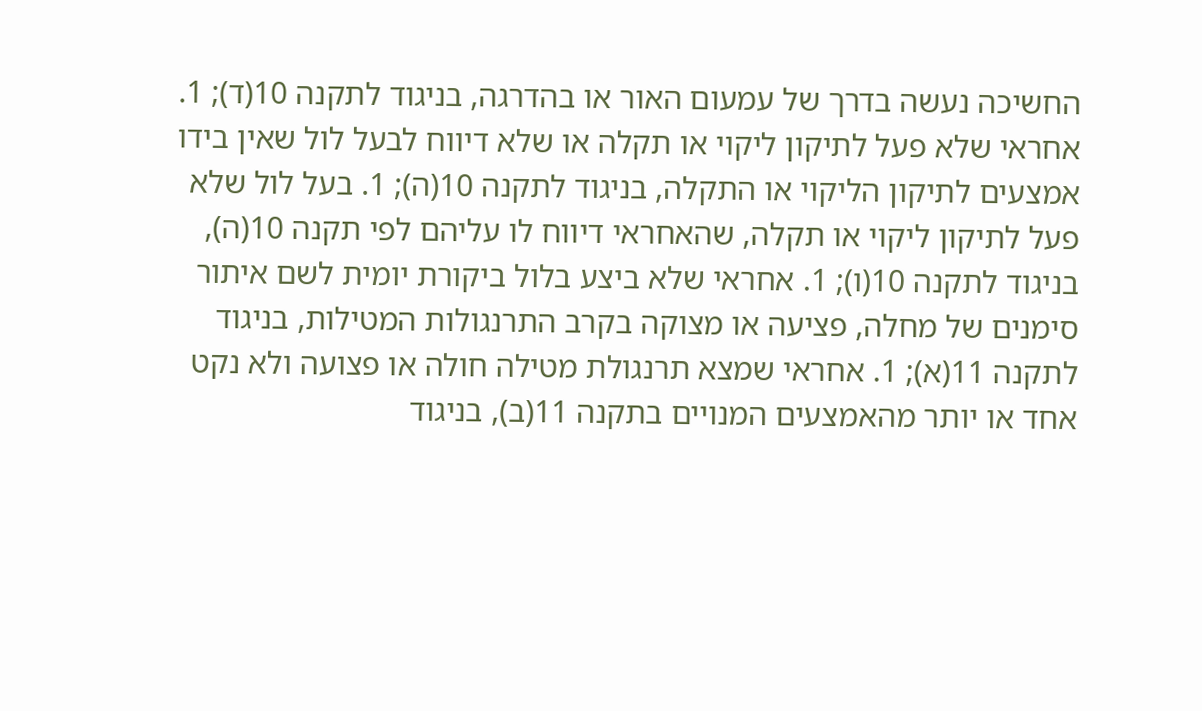החשיכה נעשה בדרך של עמעום האור או בהדרגה, בניגוד לתקנה 10(ד); 1. אחראי שלא פעל לתיקון ליקוי או תקלה או שלא דיווח לבעל לול שאין בידו אמצעים לתיקון הליקוי או התקלה, בניגוד לתקנה 10(ה); 1. בעל לול שלא פעל לתיקון ליקוי או תקלה, שהאחראי דיווח לו עליהם לפי תקנה 10(ה), בניגוד לתקנה 10(ו); 1. אחראי שלא ביצע בלול ביקורת יומית לשם איתור סימנים של מחלה, פציעה או מצוקה בקרב התרנגולות המטילות, בניגוד לתקנה 11(א); 1. אחראי שמצא תרנגולת מטילה חולה או פצועה ולא נקט אחד או יותר מהאמצעים המנויים בתקנה 11(ב), בניגוד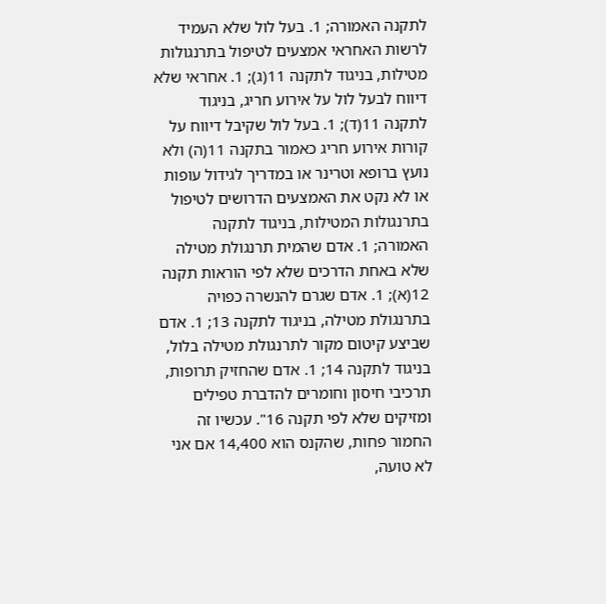לתקנה האמורה; 1. בעל לול שלא העמיד לרשות האחראי אמצעים לטיפול בתרנגולות מטילות, בניגוד לתקנה 11(ג); 1. אחראי שלא דיווח לבעל לול על אירוע חריג, בניגוד לתקנה 11(ד); 1. בעל לול שקיבל דיווח על קורות אירוע חריג כאמור בתקנה 11(ה) ולא נועץ ברופא וטרינר או במדריך לגידול עופות או לא נקט את האמצעים הדרושים לטיפול בתרנגולות המטילות, בניגוד לתקנה האמורה; 1. אדם שהמית תרנגולת מטילה שלא באחת הדרכים שלא לפי הוראות תקנה 12(א); 1. אדם שגרם להנשרה כפויה בתרנגולת מטילה, בניגוד לתקנה 13; 1. אדם שביצע קיטום מקור לתרנגולת מטילה בלול, בניגוד לתקנה 14; 1. אדם שהחזיק תרופות, תרכיבי חיסון וחומרים להדברת טפילים ומזיקים שלא לפי תקנה 16". עכשיו זה החמור פחות, שהקנס הוא 14,400 אם אני לא טועה,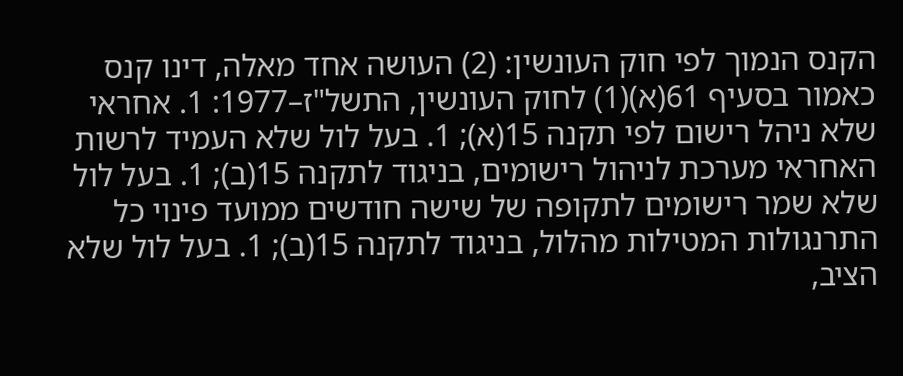הקנס הנמוך לפי חוק העונשין: (2) העושה אחד מאלה, דינו קנס כאמור בסעיף 61(א)(1) לחוק העונשין, התשל"ז–1977: 1. אחראי שלא ניהל רישום לפי תקנה 15(א); 1. בעל לול שלא העמיד לרשות האחראי מערכת לניהול רישומים, בניגוד לתקנה 15(ב); 1. בעל לול שלא שמר רישומים לתקופה של שישה חודשים ממועד פינוי כל התרנגולות המטילות מהלול, בניגוד לתקנה 15(ב); 1. בעל לול שלא הציב,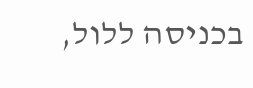בכניסה ללול,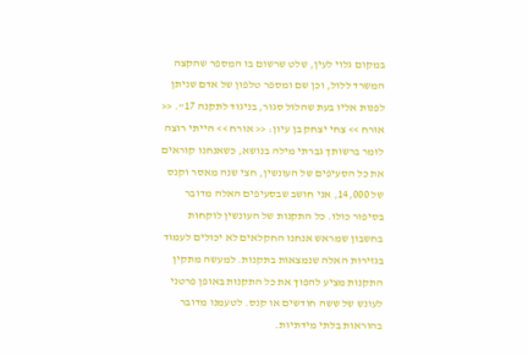במקום גלוי לעין, שלט שרשום בו המספר שהקצה המשרד ללול, וכן שם ומספר טלפון של אדם שניתן לפנות אליו בעת שהלול סגור, בניגוד לתקנה 17". << אורח >> צחי יצחק בן עיון: << אורח >> הייתי רוצה לומר ברשותך גברתי מילה בנושא, כשאנחנו קוראים את כל הסעיפים של העונשין, חצי שנה מאסר וקנס של 14,000, אני חושב שבסעיפים האלה מדובר בסיפור כולו. כל התקנות של העונשין לוקחות בחשבון שמראש אנחנו החקלאים לא יכולים לעמוד בגזירות האלה שנמצאות בתקנות. למעשה מתקין התקנות מציע להפוך את כל התקנות באופן פרטני לעונש של ששה חודשים או קנס. לטעמנו מדובר בהוראות בלתי מידתיות.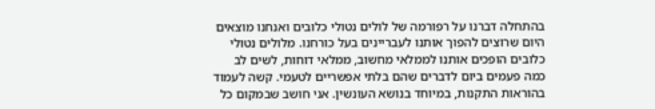בהתחלה דברנו על רפורמה של לולים נטולי כלובים ואנחנו מוצאים היום שרוצים להפוך אותנו לעבריינים בעל כורחנו. מלולים נטולי כלובים הופכים אותנו לממלאי מחשוב, ממלאי דוחות, לשים לב כמה פעמים ביום לדברים שהם בלתי אפשריים לטעמי. קשה לעמוד בהוראות התקנות, במיוחד בנושא העונשין. אני חושב שבמקום כל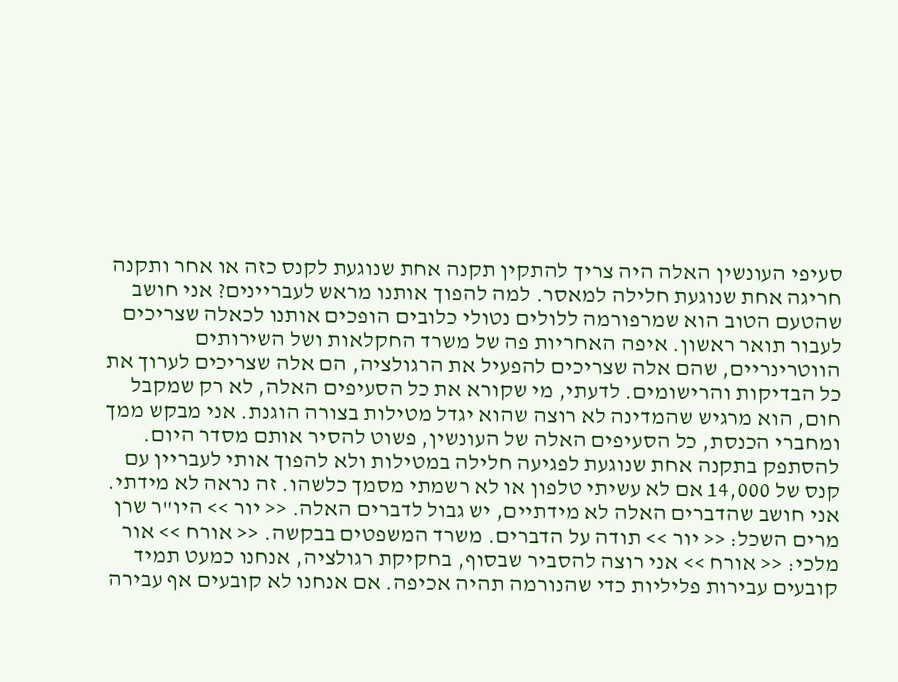סעיפי העונשין האלה היה צריך להתקין תקנה אחת שנוגעת לקנס כזה או אחר ותקנה חריגה אחת שנוגעת חלילה למאסר. למה להפוך אותנו מראש לעבריינים? אני חושב שהטעם הטוב הוא שמרפורמה ללולים נטולי כלובים הופכים אותנו לכאלה שצריכים לעבור תואר ראשון. איפה האחריות פה של משרד החקלאות ושל השירותים הווטרינריים, שהם אלה שצריכים להפעיל את הרגולציה, הם אלה שצריכים לערוך את כל הבדיקות והרישומים. לדעתי, מי שקורא את כל הסעיפים האלה, לא רק שמקבל חום, הוא מרגיש שהמדינה לא רוצה שהוא יגדל מטילות בצורה הוגנת. אני מבקש ממך ומחברי הכנסת, כל הסעיפים האלה של העונשין, פשוט להסיר אותם מסדר היום. להסתפק בתקנה אחת שנוגעת לפגיעה חלילה במטילות ולא להפוך אותי לעבריין עם קנס של 14,000 אם לא עשיתי טלפון או לא רשמתי מסמך כלשהו. זה נראה לא מידתי. אני חושב שהדברים האלה לא מידתיים, יש גבול לדברים האלה. << יור >> היו"ר שרן מרים השכל: << יור >> תודה על הדברים. משרד המשפטים בבקשה. << אורח >> אור מלכי: << אורח >> אני רוצה להסביר שבסוף, בחקיקת רגולציה, אנחנו כמעט תמיד קובעים עבירות פליליות כדי שהנורמה תהיה אכיפה. אם אנחנו לא קובעים אף עבירה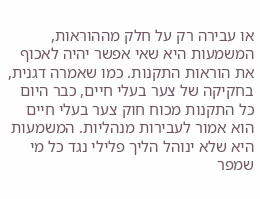או עבירה רק על חלק מההוראות, המשמעות היא שאי אפשר יהיה לאכוף את הוראות התקנות. כמו שאמרה דגנית, בחקיקה של צער בעלי חיים, כבר היום כל התקנות מכוח חוק צער בעלי חיים הוא אמור לעבירות מנהליות. המשמעות היא שלא ינוהל הליך פלילי נגד כל מי שמפר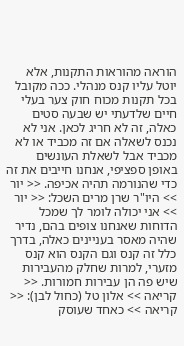הוראה מהוראות התקנות, אלא יוטל עליו קנס מנהלי. ככה מקובל בכל תקנות מכוח חוק צער בעלי חיים שלדעתי יש שבעה סטים כאלה, זה לא חריג לכאן. אני לא נכנס לשאלה אם זה מכביד או לא מכביד אבל לשאלת העונשים באופן ספציפי, אנחנו חייבים את זה כדי שהנורמה תהיה אכיפה. << יור >> היו"ר שרן מרים השכל: << יור >> אני יכולה לומר לך שמכל הדוחות שאנחנו צופים בהם, נדיר שהיה מאסר בעניינים כאלה, בדרך כלל זה קנס וגם הקנס הוא קנס מזערי, למרות שחלק מהעבירות שיש פה הן עבירות חמורות. << קריאה >> אלון טל (כחול לבן): << קריאה >> כאחד שעוסק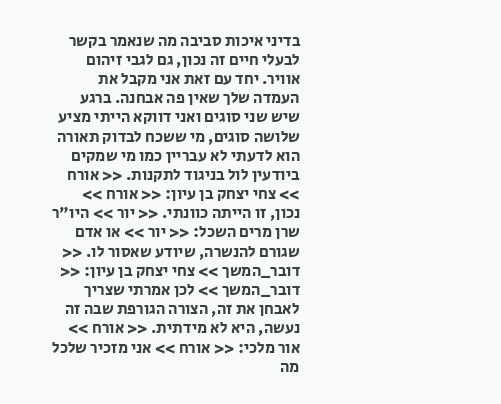בדיני איכות סביבה מה שנאמר בקשר לבעלי חיים זה נכון, גם לגבי זיהום אוויר. יחד עם זאת אני מקבל את העמדה שלך שאין פה אבחנה. ברגע שיש שני סוגים ואני דווקא הייתי מציע שלושה סוגים, מי ששכח לבדוק תאורה הוא לדעתי לא עבריין כמו מי שמקים ביודעין לול בניגוד לתקנות. << אורח >> צחי יצחק בן עיון: << אורח >> נכון, זו הייתה כוונתי. << יור >> היו"ר שרן מרים השכל: << יור >> או אדם שגורם להנשרה, שיודע שאסור לו. << דובר_המשך >> צחי יצחק בן עיון: << דובר_המשך >> לכן אמרתי שצריך לאבחן את זה, הצורה הגורפת שבה זה נעשה, היא לא מידתית. << אורח >> אור מלכי: << אורח >> אני מזכיר שלכל מה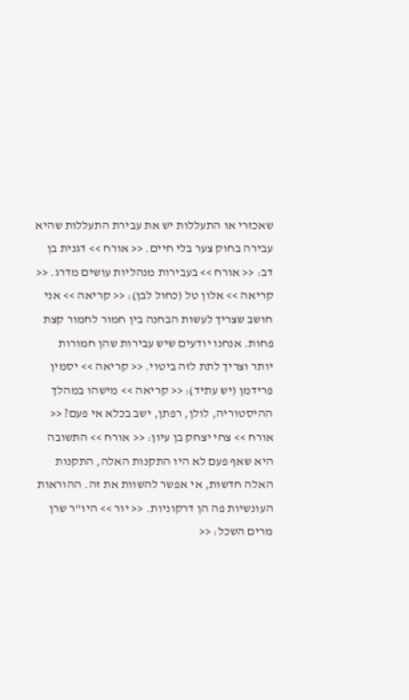שאכזרי או התעללות יש את עבירת התעללות שהיא עבירה בחוק צער בלי חיים. << אורח >> דגנית בן דב: << אורח >> בעבירות מנהליות עושים מדרג. << קריאה >> אלון טל (כחול לבן): << קריאה >> אני חושב שצריך לעשות הבחנה בין חמור לחמור קצת פחות. אנחנו יודעים שיש עבירות שהן חמורות יותר וצריך לתת לזה ביטוי. << קריאה >> יסמין פרידמן (יש עתיד): << קריאה >> מישהו במהלך ההיסטוריה, לולן, רפתן, ישב בכלא אי פעם? << אורח >> צחי יצחק בן עיון: << אורח >> התשובה היא שאף פעם לא היו התקנות האלה, התקנות האלה חדשות, אי אפשר להשוות את זה. ההוראות העונשיות פה הן דרקוניות. << יור >> היו"ר שרן מרים השכל: <<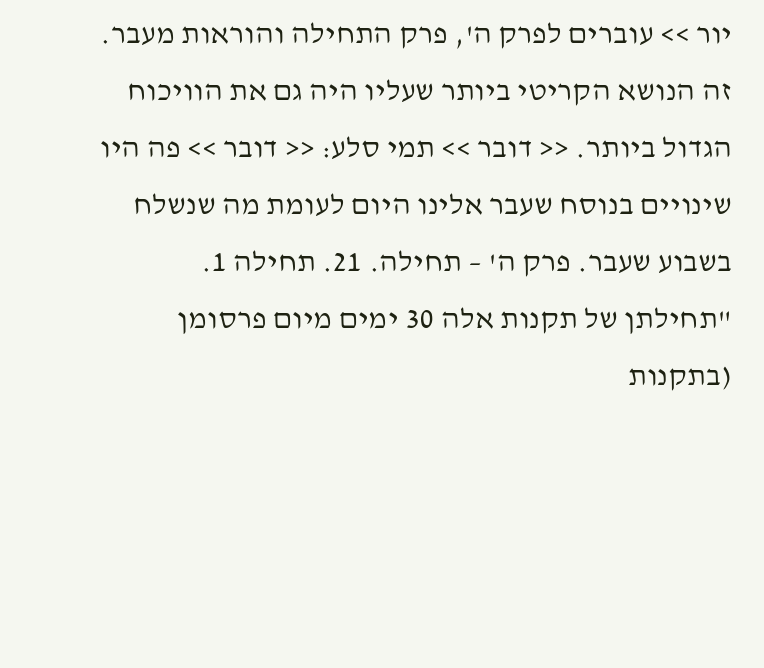יור >> עוברים לפרק ה', פרק התחילה והוראות מעבר. זה הנושא הקריטי ביותר שעליו היה גם את הוויכוח הגדול ביותר. << דובר >> תמי סלע: << דובר >> פה היו שינויים בנוסח שעבר אלינו היום לעומת מה שנשלח בשבוע שעבר. פרק ה' – תחילה. 21. תחילה 1. "תחילתן של תקנות אלה 30 ימים מיום פרסומן (בתקנות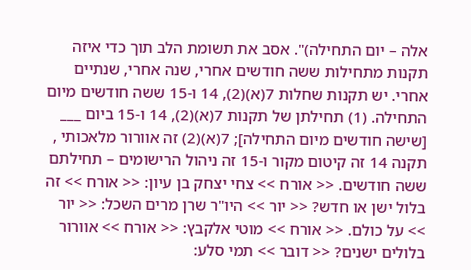אלה – יום התחילה)". אסב את תשומת הלב תוך כדי איזה תקנות מתחילות ששה חודשים אחרי, שנה אחרי, שנתיים אחרי. יש תקנות שחלות 7(א)(2), 14 ו-15 ששה חודשים מיום התחילה. (1) תחילתן של תקנות 7(א)(2), 14 ו-15 ביום ___ [שישה חודשים מיום התחילה]; 7(א)(2) זה אוורור מלאכותי , תקנה 14 זה קיטום מקור ו-15 זה ניהול הרישומים – תחילתם ששה חודשים. << אורח >> צחי יצחק בן עיון: << אורח >> זה בלול ישן או חדש? << יור >> היו"ר שרן מרים השכל: << יור >> על כולם. << אורח >> מוטי אלקבץ: << אורח >> אוורור בלולים ישנים? << דובר >> תמי סלע: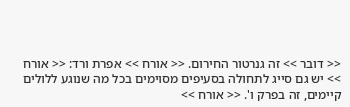<< דובר >> זה גנרטור החירום. << אורח >> אפרת ורד: << אורח >> יש גם סייג לתחולה בסעיפים מסוימים בכל מה שנוגע ללולים קיימים, זה בפרק ו'. << אורח >>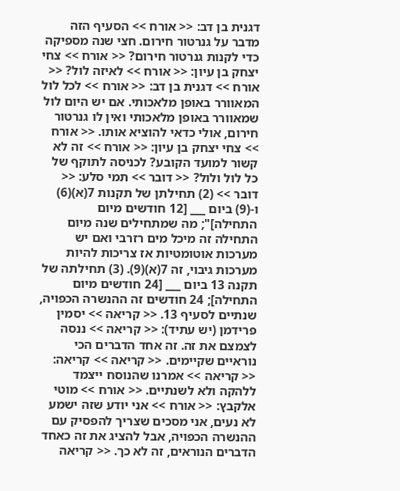דגנית בן דב: << אורח >> הסעיף הזה מדבר על גנרטור חירום. חצי שנה מספיקה כדי לקנות גנרטור חירום? << אורח >> צחי יצחק בן עיון: << אורח >> לאיזה לול? << אורח >> דגנית בן דב: << אורח >> לכל לול המאוורר באופן מלאכותי. אם יש היום לול שמאוורר באופן מלאכותי ואין לו גנרטור חירום, אולי כדאי להוציא אותו. << אורח >> צחי יצחק בן עיון: << אורח >> זה לא קשור למועד הקובע? לכניסה לתוקף של כל לול ולול? << דובר >> תמי סלע: << דובר >> (2) תחילתן של תקנות 7(א)(6) ו-(9) ביום ___ [12 חודשים מיום התחילה]"; מה שמתחילים שנה מיום התחילה זה מיכל מים רזרבי ואם יש מערכות אוטומטיות אז צריכות להיות מערכות גיבוי, זה 7(א)(9). (3) תחילתה של תקנה 13 ביום ___ [24 חודשים מיום התחילה]; 24 חודשים זה ההנשרה הכפויה, שנתיים לסעיף 13. << קריאה >> יסמין פרידמן (יש עתיד): << קריאה >> ננסה לצמצם את זה. זה אחד הדברים הכי נוראיים שקיימים. << קריאה >> קריאה: << קריאה >> אמרנו שהנוסח ייצמד ללהקה ולא לשנתיים. << אורח >> מוטי אלקבץ: << אורח >> אני יודע שזה ישמע לא נעים, אני מסכים שצריך להפסיק עם ההנשרה הכפויה, אבל להציג את זה כאחד הדברים הנוראים, זה לא כך. << קריאה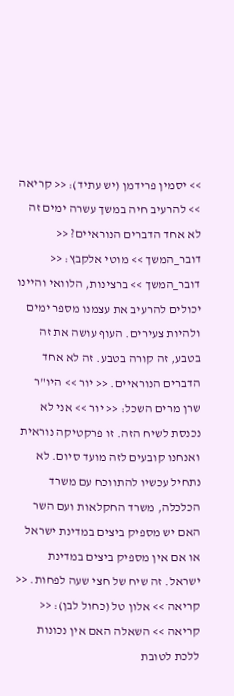>> יסמין פרידמן (יש עתיד): << קריאה >> להרעיב חיה במשך עשרה ימים זה לא אחד הדברים הנוראיים? << דובר_המשך >> מוטי אלקבץ: << דובר_המשך >> ברצינות, הלוואי והיינו יכולים להרעיב את עצמנו מספר ימים ולהיות צעירים. העוף עושה את זה בטבע, זה קורה בטבע. זה לא אחד הדברים הנוראיים. << יור >> היו"ר שרן מרים השכל: << יור >> אני לא נכנסת לשיח הזה. זו פרקטיקה נוראית ואנחנו קובעים לזה מועד סיום. לא נתחיל עכשיו להתווכח עם משרד הכלכלה, משרד החקלאות ועם השר האם יש מספיק ביצים במדינת ישראל או אם אין מספיק ביצים במדינת ישראל. זה שיח של חצי שעה לפחות. << קריאה >> אלון טל (כחול לבן): << קריאה >> השאלה האם אין נכונות ללכת לטובת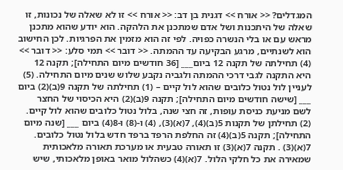המגדלים? << אורח >> דגנית בן דב: << אורח >> זו לא שאלה של נכונות, זו שאלה של היתכנות ושל אדם שמתכנן את הלהקה. הוא יודע שהוא מתכנן מראש עם או בלי הנשרה כפויה. לפי זה הוא מזמין את הפרגיות. לכן החישוב הוא לשנתיים, מרגע הבקיעה עד ההמתה. << דובר >> תמי סלע: << דובר >> (4) תחילתה של תקנה 12 ביום___ [36 חודשים מיום התחילה]; תקנה 12 היא התקנה לגבי דרכי ההמתה ולגביה נקבע שלוש שנים מיום התחילה. (5) לעניין לול נטול כלובים שהוא לול קיים – (1) תחילתה של תקנה 9(ב)(2) ביום ___ [שישה חודשים מיום התחילה]; תקנה 9(ב)(2) היא הכיסוי של החצר לשם מניעת כניסת עופות, זה חצי שנה, בלול נטול כלובים שהוא לול קיים. (2) תחילתן של תקנות 5(ב)(4), 7(א)(3), (4) ו-(8) ו-8(4) ביום ___ [שנה מיום התחילה]; תקנה 5(ב)(4) זה החלפת הרפד ברפד חדש בלול נטול כלובים. 7(א)(3) . תקנה 7(א)(3) זו תאורה טבעית או מערכת תאורה מלאכותית שמאירה את כל חלקי הלול. 7(א)(4) כשהלול מואר באופן מלאכותי, שיש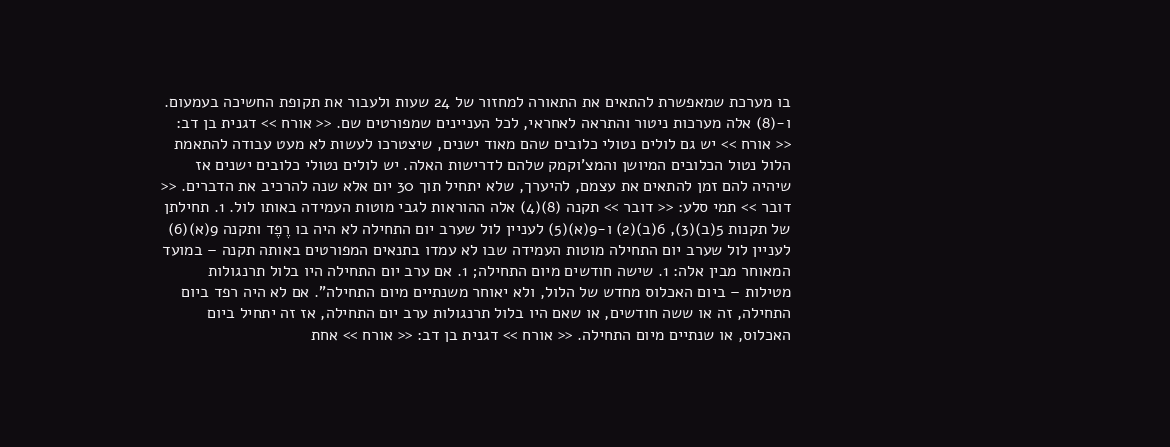בו מערכת שמאפשרת להתאים את התאורה למחזור של 24 שעות ולעבור את תקופת החשיכה בעמעום. ו-(8) אלה מערכות ניטור והתראה לאחראי, לכל העניינים שמפורטים שם. << אורח >> דגנית בן דב: << אורח >> יש גם לולים נטולי כלובים שהם מאוד ישנים, שיצטרכו לעשות לא מעט עבודה להתאמת הלול נטול הכלובים המיושן והמצ'וקמק שלהם לדרישות האלה. יש לולים נטולי כלובים ישנים אז שיהיה להם זמן להתאים את עצמם, להיערך, שלא יתחיל תוך 30 יום אלא שנה להרכיב את הדברים. << דובר >> תמי סלע: << דובר >> תקנה (8)(4) אלה ההוראות לגבי מוטות העמידה באותו לול. 1. תחילתן של תקנות 5(ב)(3), 6(ב)(2) ו-9(א)(5) לעניין לול שערב יום התחילה לא היה בו רֶפֶד ותקנה 9(א)(6) לעניין לול שערב יום התחילה מוטות העמידה שבו לא עמדו בתנאים המפורטים באותה תקנה – במועד המאוחר מבין אלה: 1. שישה חודשים מיום התחילה; 1. אם ערב יום התחילה היו בלול תרנגולות מטילות – ביום האכלוס מחדש של הלול, ולא יאוחר משנתיים מיום התחילה". אם לא היה רפד ביום התחילה, זה או ששה חודשים, או שאם היו בלול תרנגולות ערב יום התחילה, אז זה יתחיל ביום האכלוס, או שנתיים מיום התחילה. << אורח >> דגנית בן דב: << אורח >> אחת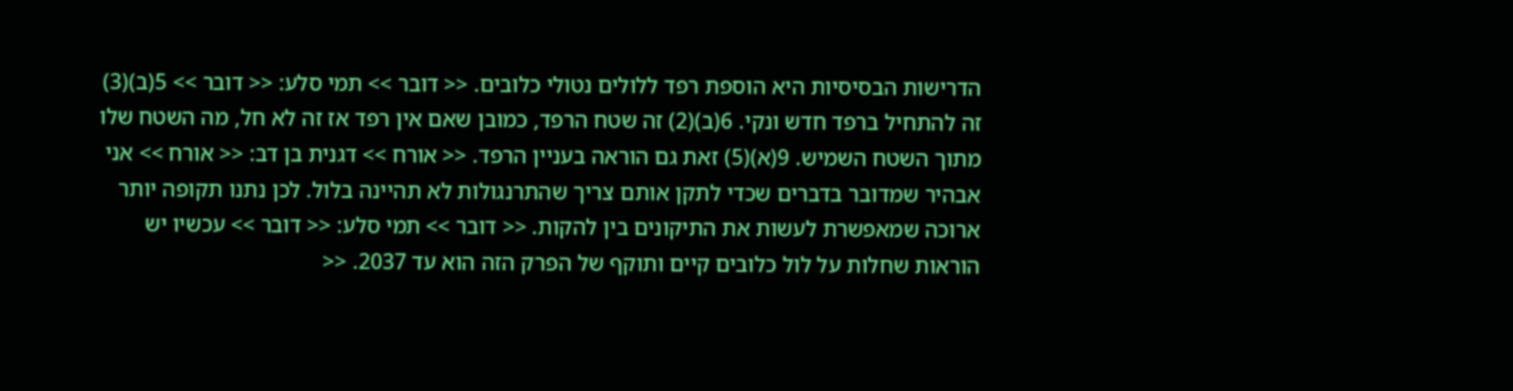הדרישות הבסיסיות היא הוספת רפד ללולים נטולי כלובים. << דובר >> תמי סלע: << דובר >> 5(ב)(3) זה להתחיל ברפד חדש ונקי. 6(ב)(2) זה שטח הרפד, כמובן שאם אין רפד אז זה לא חל, מה השטח שלו מתוך השטח השמיש. 9(א)(5) זאת גם הוראה בעניין הרפד. << אורח >> דגנית בן דב: << אורח >> אני אבהיר שמדובר בדברים שכדי לתקן אותם צריך שהתרנגולות לא תהיינה בלול. לכן נתנו תקופה יותר ארוכה שמאפשרת לעשות את התיקונים בין להקות. << דובר >> תמי סלע: << דובר >> עכשיו יש הוראות שחלות על לול כלובים קיים ותוקף של הפרק הזה הוא עד 2037. <<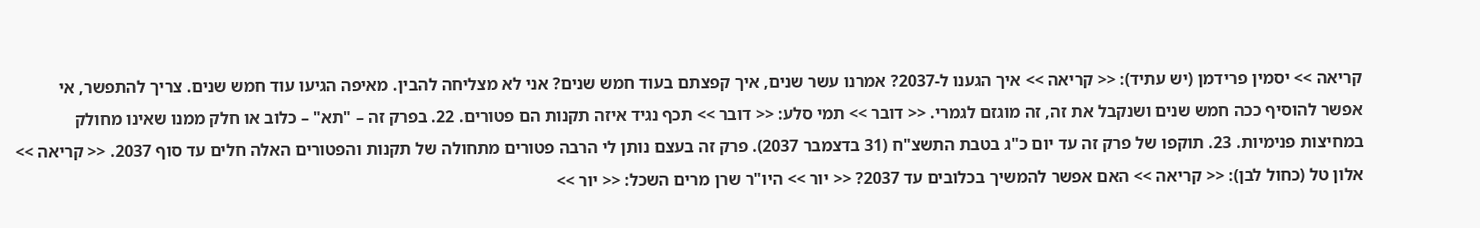קריאה >> יסמין פרידמן (יש עתיד): << קריאה >> איך הגענו ל-2037? אמרנו עשר שנים, איך קפצתם בעוד חמש שנים? אני לא מצליחה להבין. מאיפה הגיעו עוד חמש שנים. צריך להתפשר, אי אפשר להוסיף ככה חמש שנים ושנקבל את זה, זה מוגזם לגמרי. << דובר >> תמי סלע: << דובר >> תכף נגיד איזה תקנות הם פטורים. 22. בפרק זה – "תא" – כלוב או חלק ממנו שאינו מחולק במחיצות פנימיות. 23. תוקפו של פרק זה עד יום כ"ג בטבת התשצ"ח (31 בדצמבר 2037). פרק זה בעצם נותן לי הרבה פטורים מתחולה של תקנות והפטורים האלה חלים עד סוף 2037. << קריאה >> אלון טל (כחול לבן): << קריאה >> האם אפשר להמשיך בכלובים עד 2037? << יור >> היו"ר שרן מרים השכל: << יור >>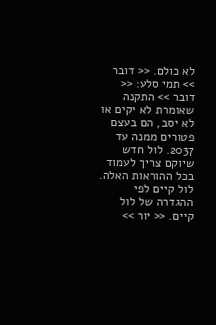לא כולם. << דובר >> תמי סלע: << דובר >> התקנה שאומרת לא יקים או לא יסב, הם בעצם פטורים ממנה עד 2037. לול חדש שיוקם צריך לעמוד בכל ההוראות האלה. לול קיים לפי ההגדרה של לול קיים. << יור >>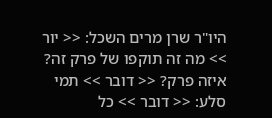היו"ר שרן מרים השכל: << יור >> מה זה תוקפו של פרק זה? איזה פרק? << דובר >> תמי סלע: << דובר >> כל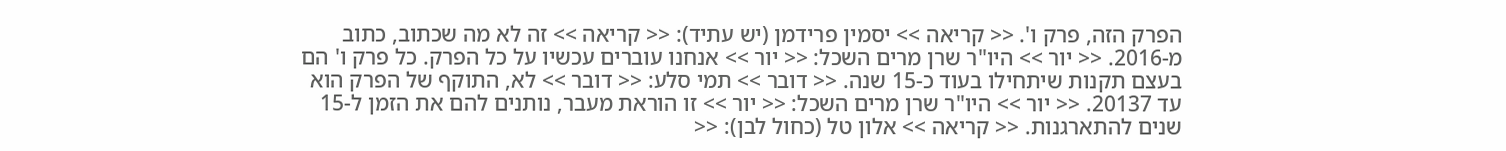הפרק הזה, פרק ו'. << קריאה >> יסמין פרידמן (יש עתיד): << קריאה >> זה לא מה שכתוב, כתוב מ-2016. << יור >> היו"ר שרן מרים השכל: << יור >> אנחנו עוברים עכשיו על כל הפרק. כל פרק ו' הם בעצם תקנות שיתחילו בעוד כ-15 שנה. << דובר >> תמי סלע: << דובר >> לא, התוקף של הפרק הוא עד 20137. << יור >> היו"ר שרן מרים השכל: << יור >> זו הוראת מעבר, נותנים להם את הזמן ל-15 שנים להתארגנות. << קריאה >> אלון טל (כחול לבן): <<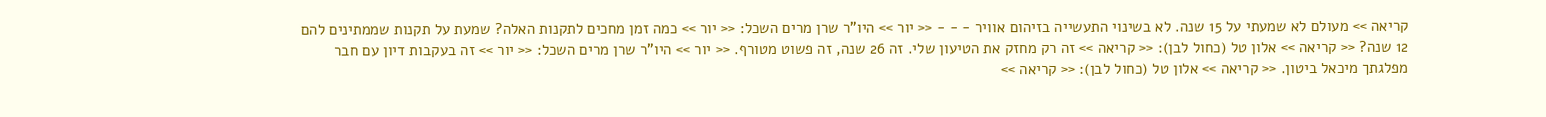קריאה >> מעולם לא שמעתי על 15 שנה. לא בשינוי התעשייה בזיהום אוויר - - - << יור >> היו"ר שרן מרים השכל: << יור >> כמה זמן מחכים לתקנות האלה? שמעת על תקנות שממתינים להם 12 שנה? << קריאה >> אלון טל (כחול לבן): << קריאה >> זה רק מחזק את הטיעון שלי. זה 26 שנה, זה פשוט מטורף. << יור >> היו"ר שרן מרים השכל: << יור >> זה בעקבות דיון עם חבר מפלגתך מיכאל ביטון. << קריאה >> אלון טל (כחול לבן): << קריאה >>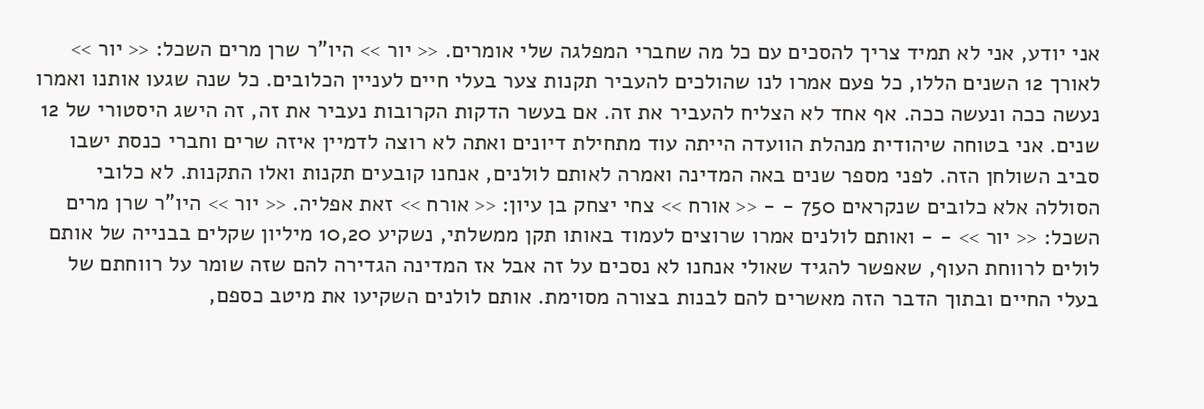אני יודע, אני לא תמיד צריך להסכים עם כל מה שחברי המפלגה שלי אומרים. << יור >> היו"ר שרן מרים השכל: << יור >> לאורך 12 השנים הללו, כל פעם אמרו לנו שהולכים להעביר תקנות צער בעלי חיים לעניין הכלובים. כל שנה שגעו אותנו ואמרו נעשה ככה ונעשה ככה. אף אחד לא הצליח להעביר את זה. אם בעשר הדקות הקרובות נעביר את זה, זה הישג היסטורי של 12 שנים. אני בטוחה שיהודית מנהלת הוועדה הייתה עוד מתחילת דיונים ואתה לא רוצה לדמיין איזה שרים וחברי כנסת ישבו סביב השולחן הזה. לפני מספר שנים באה המדינה ואמרה לאותם לולנים, אנחנו קובעים תקנות ואלו התקנות. לא כלובי הסוללה אלא כלובים שנקראים 750 - - << אורח >> צחי יצחק בן עיון: << אורח >> זאת אפליה. << יור >> היו"ר שרן מרים השכל: << יור >> - - ואותם לולנים אמרו שרוצים לעמוד באותו תקן ממשלתי, נשקיע 10,20 מיליון שקלים בבנייה של אותם לולים לרווחת העוף, שאפשר להגיד שאולי אנחנו לא נסכים על זה אבל אז המדינה הגדירה להם שזה שומר על רווחתם של בעלי החיים ובתוך הדבר הזה מאשרים להם לבנות בצורה מסוימת. אותם לולנים השקיעו את מיטב כספם,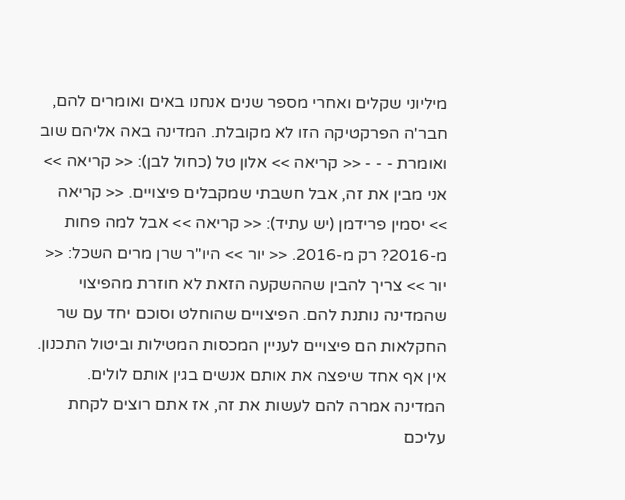מיליוני שקלים ואחרי מספר שנים אנחנו באים ואומרים להם, חבר'ה הפרקטיקה הזו לא מקובלת. המדינה באה אליהם שוב ואומרת - - - << קריאה >> אלון טל (כחול לבן): << קריאה >> אני מבין את זה, אבל חשבתי שמקבלים פיצויים. << קריאה >> יסמין פרידמן (יש עתיד): << קריאה >> אבל למה פחות מ-2016? רק מ-2016. << יור >> היו"ר שרן מרים השכל: << יור >> צריך להבין שההשקעה הזאת לא חוזרת מהפיצוי שהמדינה נותנת להם. הפיצויים שהוחלט וסוכם יחד עם שר החקלאות הם פיצויים לעניין המכסות המטילות וביטול התכנון. אין אף אחד שיפצה את אותם אנשים בגין אותם לולים. המדינה אמרה להם לעשות את זה, אז אתם רוצים לקחת עליכם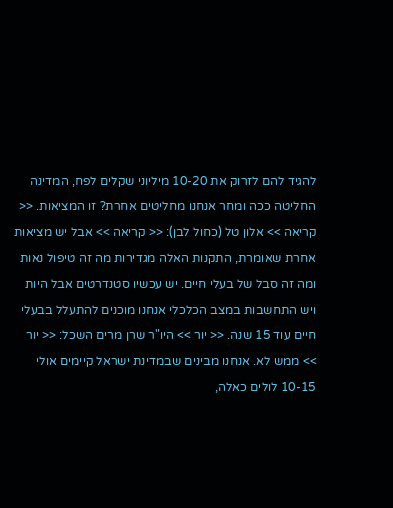להגיד להם לזרוק את 10-20 מיליוני שקלים לפח, המדינה החליטה ככה ומחר אנחנו מחליטים אחרת? זו המציאות. << קריאה >> אלון טל (כחול לבן): << קריאה >> אבל יש מציאות אחרת שאומרת, התקנות האלה מגדירות מה זה טיפול נאות ומה זה סבל של בעלי חיים. יש עכשיו סטנדרטים אבל היות ויש התחשבות במצב הכלכלי אנחנו מוכנים להתעלל בבעלי חיים עוד 15 שנה. << יור >> היו"ר שרן מרים השכל: << יור >> ממש לא. אנחנו מבינים שבמדינת ישראל קיימים אולי 10-15 לולים כאלה,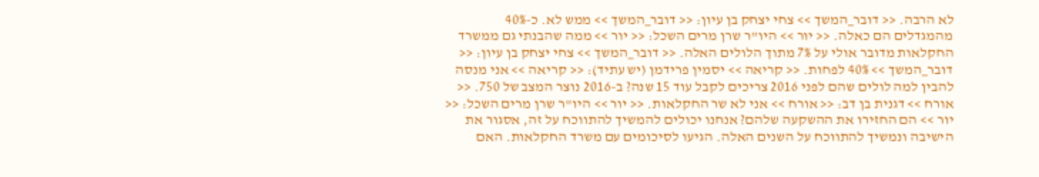לא הרבה. << דובר_המשך >> צחי יצחק בן עיון: << דובר_המשך >> ממש לא. כ-40% מהמגדלים הם כאלה. << יור >> היו"ר שרן מרים השכל: << יור >> ממה שהבנתי גם ממשרד החקלאות מדובר אולי על 7% מתוך הלולים האלה. << דובר_המשך >> צחי יצחק בן עיון: << דובר_המשך >> 40% לפחות. << קריאה >> יסמין פרידמן (יש עתיד): << קריאה >> אני מנסה להבין למה לולים שהם לפני 2016 צריכים לקבל עוד 15 שנה? ב-2016 נוצר המצב של 750. << אורח >> דגנית בן דב: << אורח >> אני לא שר החקלאות. << יור >> היו"ר שרן מרים השכל: << יור >> הם החזירו את ההשקעה שלהם? אנחנו יכולים להמשיך להתווכח על זה, אסגור את הישיבה ונמשיך להתווכח על השנים האלה. הגיעו לסיכומים עם משרד החקלאות. האם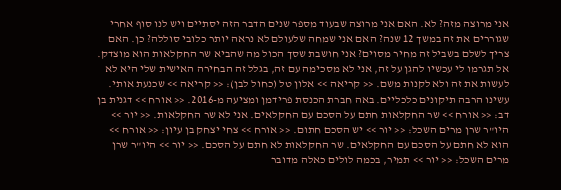אני מרוצה מזה? לא. האם אני מרוצה שבעוד מספר שנים הדבר הזה יסתיים ויש לנו סוף אחרי שגוררים את זה במשך 12 שנה? האם אני שמחה שלעולם לא נראה יותר כלובי סוללה? כן. האם צריך לשלם בשביל זה מחיר מסוים? אני חושבת שסך הכול מה שהביא שר החקלאות הוא מוצדק. אל תגרמו לי עכשיו להגן על זה, אני לא מסכימה עם זה, בגלל זה הבחירה האישית שלי היא לא לעשות את זה ולא לקנות משם. << קריאה >> אלון טל (כחול לבן): << קריאה >> שכנעת אותי. עשינו הרבה תיקונים כלכליים. באה חברת הכנסת פרידמן ומציעה מ-2016. << אורח >> דגנית בן דב: << אורח >> שר החקלאות חתם על הסכם עם החקלאים. אני לא שר החקלאות. << יור >> היו"ר שרן מרים השכל: << יור >> יש הסכם חתום. << אורח >> צחי יצחק בן עיון: << אורח >> הוא לא חתם על הסכם עם החקלאים. שר החקלאות לא חתם על הסכם. << יור >> היו"ר שרן מרים השכל: << יור >> תמיר, בכמה לולים כאלה מדובר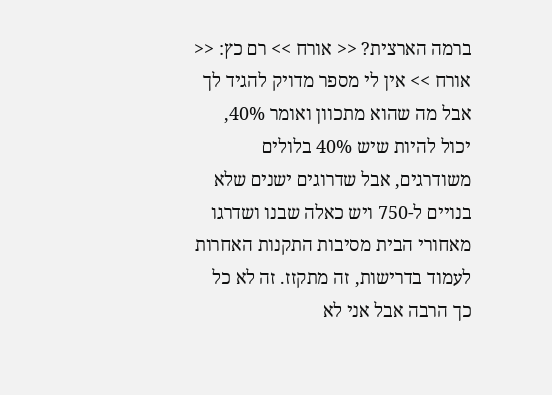ברמה הארצית? << אורח >> רם כץ: << אורח >> אין לי מספר מדויק להגיד לך אבל מה שהוא מתכוון ואומר 40%, יכול להיות שיש 40% בלולים משודרגים, אבל שדרוגים ישנים שלא בנויים ל-750 ויש כאלה שבנו ושדרגו מאחורי הבית מסיבות התקנות האחרות לעמוד בדרישות, זה מתקזז. זה לא כל כך הרבה אבל אני לא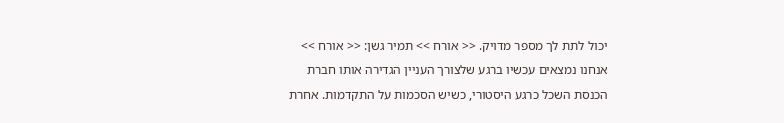יכול לתת לך מספר מדויק. << אורח >> תמיר גשן: << אורח >> אנחנו נמצאים עכשיו ברגע שלצורך העניין הגדירה אותו חברת הכנסת השכל כרגע היסטורי, כשיש הסכמות על התקדמות. אחרת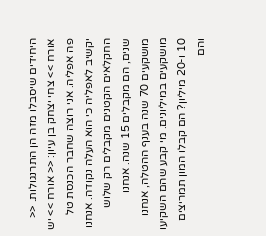היחידים שיסבלו מזה הן התרנגולות. << אורח >> צחי יצחק בן עיון: << אורח >> יש פה אפליה. אני רוצה שחבר הכנסת טל יקשיב לאפליה כי הוא העלה נקודה. אנחנו החקלאים הקטנים מקבלים רק שלוש שנים, הם מקבלים 15 שנה. אנחנו מושקעים 70 שנה בענף ההטלה, אנחנו מושקעים במיליונים. מי קבע שהם השקיעו 10 ו-20 מיליון? הם קבלו המון תמריצים והם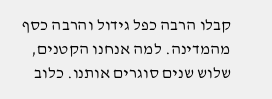קבלו הרבה כפל גידול והרבה כסף מהמדינה. למה אנחנו הקטנים, שלוש שנים סוגרים אותנו. כלוב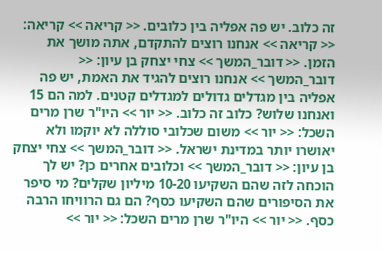זה כלוב. יש פה אפליה בין כלובים. << קריאה >> קריאה: << קריאה >> אנחנו רוצים להתקדם, אתה מושך את הזמן. << דובר_המשך >> צחי יצחק בן עיון: << דובר_המשך >> אנחנו רוצים להגיד את האמת, יש פה אפליה בין מגדלים גדולים למגדלים קטנים. למה הם 15 ואנחנו שלוש? כלוב זה כלוב. << יור >> היו"ר שרן מרים השכל: << יור >> משום שכלובי סוללה לא יוקמו ולא יאושרו יותר במדינת ישראל. << דובר_המשך >> צחי יצחק בן עיון: << דובר_המשך >> וכלובים אחרים כן? יש לך הוכחה לזה שהם השקיעו 10-20 מיליון שקלים? מי סיפר את הסיפורים שהם השקיעו כסף? הם גם הרוויחו הרבה כסף. << יור >> היו"ר שרן מרים השכל: << יור >>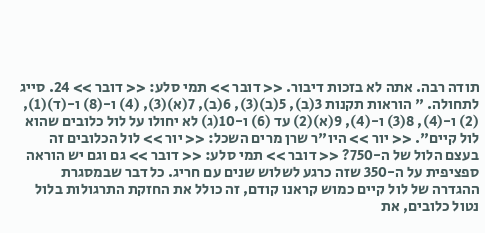תודה רבה. אתה לא בזכות דיבור. << דובר >> תמי סלע: << דובר >> 24. סייג לתחולה. " הוראות תקנות 3(ב), 5(ב)(3), 6(ב), 7(א)(3), (4) ו-(8) ו-(ד)(1), (2) ו-(4), 8(3) ו-(4), 9(א)(2) עד (6) ו-10(ג) לא יחולו על לול כלובים שהוא לול קיים". << יור >> היו"ר שרן מרים השכל: << יור >> לול הכלובים זה בעצם הלול של ה-750? << דובר >> תמי סלע: << דובר >> גם וגם יש הוראה ספציפית על ה-350 שזה כרגע לשלוש שנים עם חריג. כל דבר שבמסגרת ההגדרה של לול קיים כמוש קראנו קודם, זה כולל את החזקת התרגולות בלול נטול כלובים, את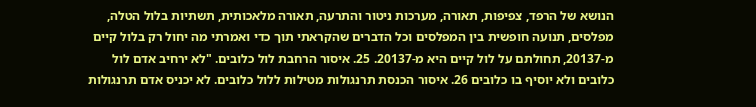הנושא של הרפד, צפיפות, תאורה, מערכות ניטור והתרעה, תאורה מלאכותית, תשתיות בלול הטלה, מפלסים, תנועה חופשית בין המפלסים וכל הדברים שהקראתי תוך כדי ואמרתי מה יחול רק בלול קיים מ-20137, תחולתם על לול קיים היא מ-20137. 25. איסור הרחבת לול כלובים. "לא ירחיב אדם לול כלובים ולא יוסיף בו כלובים 26. איסור הכנסת תרנגולות מטילות ללול כלובים. לא יכניס אדם תרנגולות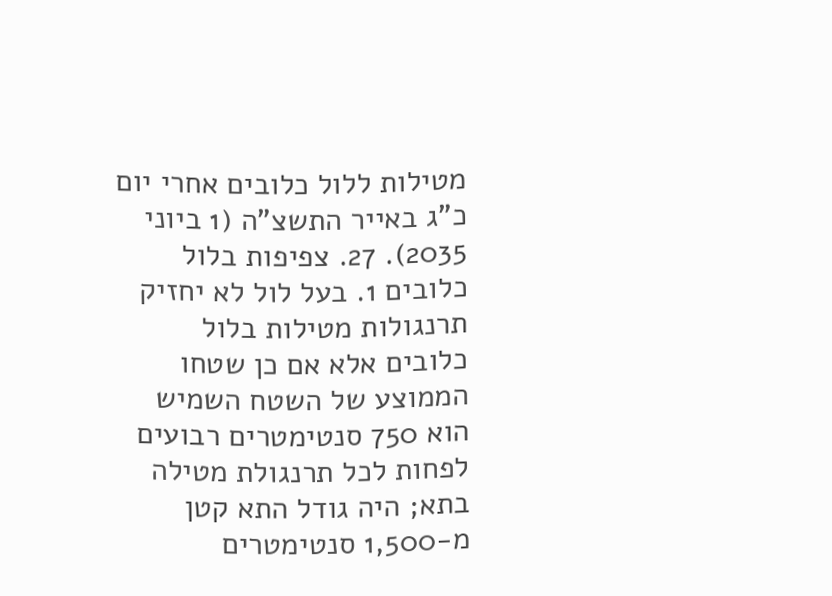מטילות ללול כלובים אחרי יום כ"ג באייר התשצ"ה (1 ביוני 2035). 27. צפיפות בלול כלובים 1. בעל לול לא יחזיק תרנגולות מטילות בלול כלובים אלא אם כן שטחו הממוצע של השטח השמיש הוא 750 סנטימטרים רבועים לפחות לכל תרנגולת מטילה בתא; היה גודל התא קטן מ-1,500 סנטימטרים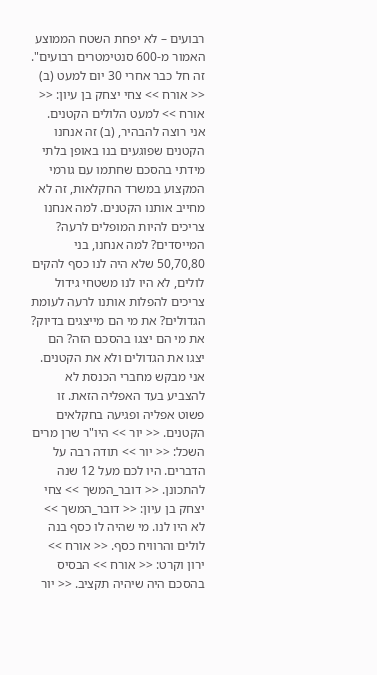רבועים – לא יפחת השטח הממוצע האמור מ-600 סנטימטרים רבועים". זה חל כבר אחרי 30 יום למעט (ב) << אורח >> צחי יצחק בן עיון: << אורח >> למעט הלולים הקטנים. אני רוצה להבהיר, (ב) זה אנחנו הקטנים שפוגעים בנו באופן בלתי מידתי בהסכם שחתמו עם גורמי המקצוע במשרד החקלאות, זה לא מחייב אותנו הקטנים. למה אנחנו צריכים להיות המופלים לרעה? המייסדים? למה אנחנו, בני 50,70,80 שלא היה לנו כסף להקים לולים, לא היו לנו משטחי גידול צריכים להפלות אותנו לרעה לעומת הגדולים? את מי הם מייצגים בדיוק? את מי הם יצגו בהסכם הזה? הם יצגו את הגדולים ולא את הקטנים. אני מבקש מחברי הכנסת לא להצביע בעד האפליה הזאת. זו פשוט אפליה ופגיעה בחקלאים הקטנים. << יור >> היו"ר שרן מרים השכל: << יור >> תודה רבה על הדברים. היו לכם מעל 12 שנה להתכונן. << דובר_המשך >> צחי יצחק בן עיון: << דובר_המשך >> לא היו לנו. מי שהיה לו כסף בנה לולים והרוויח כסף. << אורח >> ירון וקרט: << אורח >> הבסיס בהסכם היה שיהיה תקציב. << יור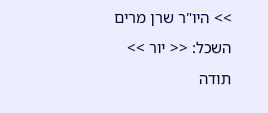>> היו"ר שרן מרים השכל: << יור >> תודה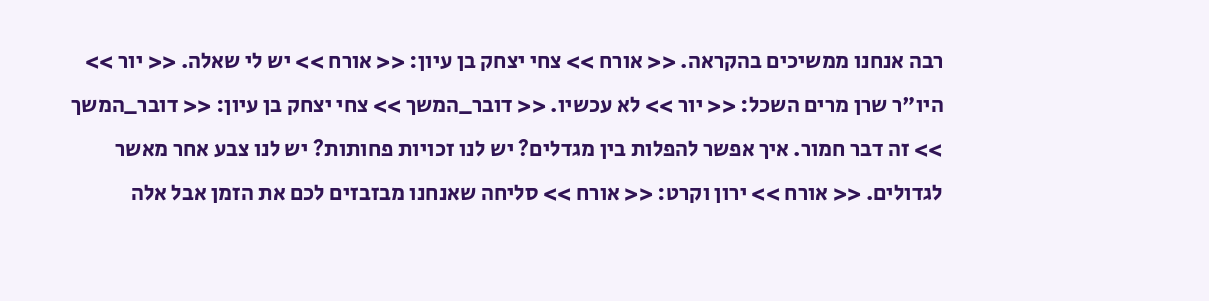רבה אנחנו ממשיכים בהקראה. << אורח >> צחי יצחק בן עיון: << אורח >> יש לי שאלה. << יור >> היו"ר שרן מרים השכל: << יור >> לא עכשיו. << דובר_המשך >> צחי יצחק בן עיון: << דובר_המשך >> זה דבר חמור. איך אפשר להפלות בין מגדלים? יש לנו זכויות פחותות? יש לנו צבע אחר מאשר לגדולים. << אורח >> ירון וקרט: << אורח >> סליחה שאנחנו מבזבזים לכם את הזמן אבל אלה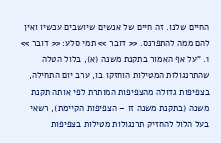החיים שלנו. זה חיים של אנשים שיושבים עכשיו ואין להם ממה להתפרנס. << דובר >> תמי סלע: << דובר >> 1. "על אף האמור בתקנת משנה (א), בלול הטלה שהתרנגולות המטילות הוחזקו בו, ערב יום התחילה, בצפיפות גדולה מהצפיפות המותרת לפי אותה תקנת משנה (בתקנת משנה זו – הצפיפות הקיימת), רשאי בעל הלול להחזיק תרנגולות מטילות בצפיפות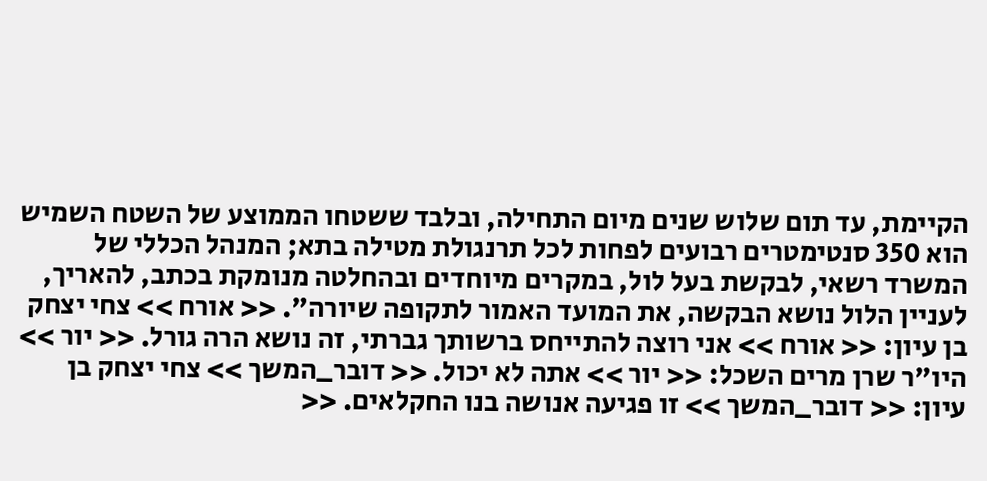הקיימת, עד תום שלוש שנים מיום התחילה, ובלבד ששטחו הממוצע של השטח השמיש הוא 350 סנטימטרים רבועים לפחות לכל תרנגולת מטילה בתא; המנהל הכללי של המשרד רשאי, לבקשת בעל לול, במקרים מיוחדים ובהחלטה מנומקת בכתב, להאריך, לעניין הלול נושא הבקשה, את המועד האמור לתקופה שיורה". << אורח >> צחי יצחק בן עיון: << אורח >> אני רוצה להתייחס ברשותך גברתי, זה נושא הרה גורל. << יור >> היו"ר שרן מרים השכל: << יור >> אתה לא יכול. << דובר_המשך >> צחי יצחק בן עיון: << דובר_המשך >> זו פגיעה אנושה בנו החקלאים. <<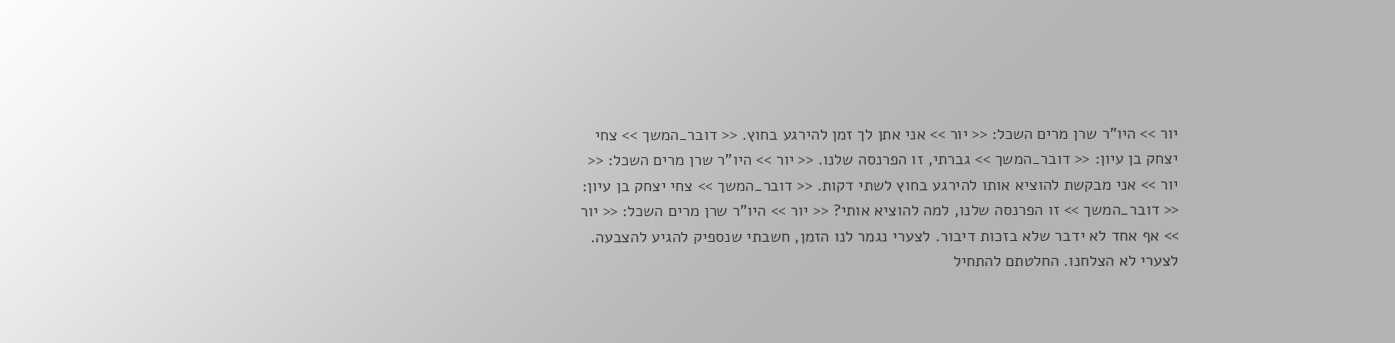יור >> היו"ר שרן מרים השכל: << יור >> אני אתן לך זמן להירגע בחוץ. << דובר_המשך >> צחי יצחק בן עיון: << דובר_המשך >> גברתי, זו הפרנסה שלנו. << יור >> היו"ר שרן מרים השכל: << יור >> אני מבקשת להוציא אותו להירגע בחוץ לשתי דקות. << דובר_המשך >> צחי יצחק בן עיון: << דובר_המשך >> זו הפרנסה שלנו, למה להוציא אותי? << יור >> היו"ר שרן מרים השכל: << יור >> אף אחד לא ידבר שלא בזכות דיבור. לצערי נגמר לנו הזמן, חשבתי שנספיק להגיע להצבעה. לצערי לא הצלחנו. החלטתם להתחיל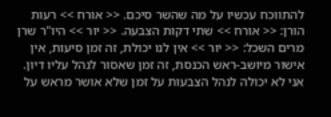להתווכח עכשיו על מה שהשר סיכם. << אורח >> רעות הורן: << אורח >> שתי דקות הצבעה. << יור >> היו"ר שרן מרים השכל: << יור >> אין לנו יכולת, זה זמן סיעות, אין אישור מיושב-ראש הכנסת, זה זמן שאסור לנהל עליו דיון. אני לא יכולה לנהל הצבעות על זמן שלא אושר מראש על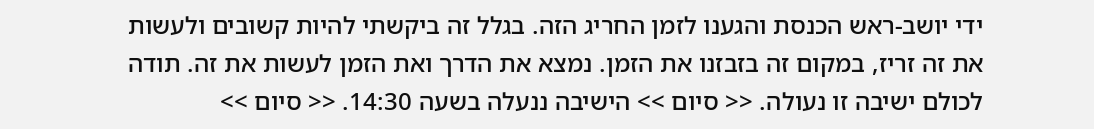ידי יושב-ראש הכנסת והגענו לזמן החריג הזה. בגלל זה ביקשתי להיות קשובים ולעשות את זה זריז, במקום זה בזבזנו את הזמן. נמצא את הדרך ואת הזמן לעשות את זה. תודה לכולם ישיבה זו נעולה. << סיום >> הישיבה ננעלה בשעה 14:30. << סיום >>